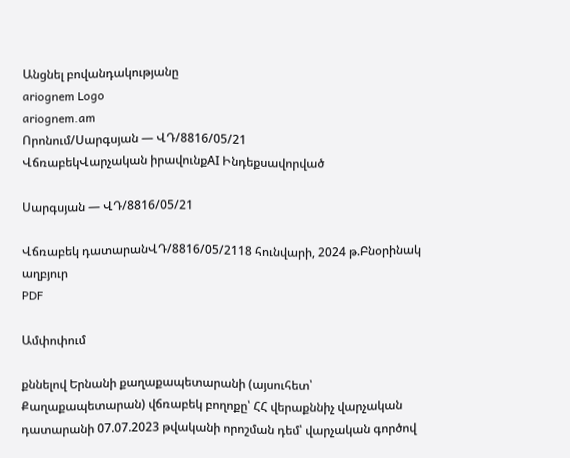Անցնել բովանդակությանը
ariognem Logo
ariognem.am
Որոնում/Սարգսյան — ՎԴ/8816/05/21
ՎճռաբեկՎարչական իրավունքAI Ինդեքսավորված

Սարգսյան — ՎԴ/8816/05/21

Վճռաբեկ դատարանՎԴ/8816/05/2118 հունվարի, 2024 թ.Բնօրինակ աղբյուր
PDF

Ամփոփում

քննելով Երնանի քաղաքապետարանի (այսուհետ՝ Քաղաքապետարան) վճռաբեկ բողոքը՝ ՀՀ վերաքննիչ վարչական դատարանի 07.07.2023 թվականի որոշման դեմ՝ վարչական գործով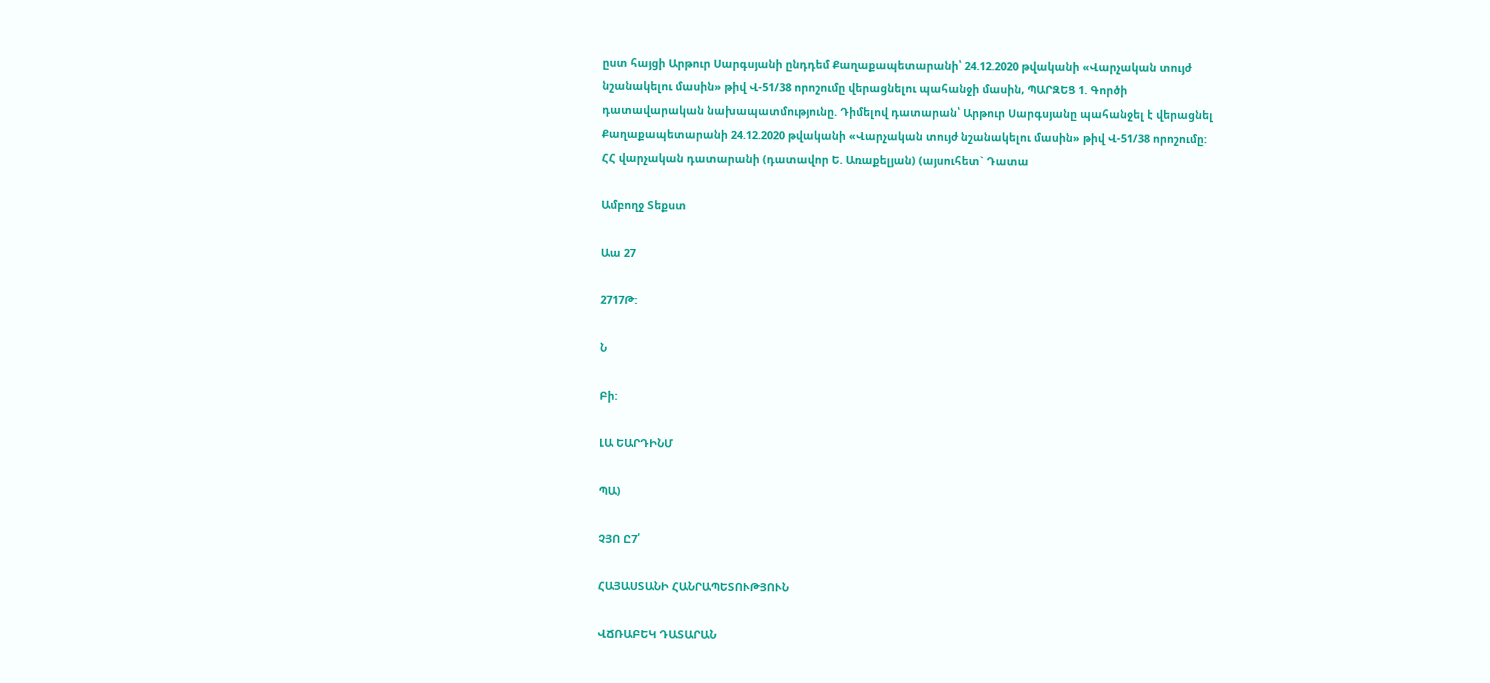ըստ հայցի Արթուր Սարգսյանի ընդդեմ Քաղաքապետարանի՝ 24.12.2020 թվականի «Վարչական տույժ նշանակելու մասին» թիվ Վ-51/38 որոշումը վերացնելու պահանջի մասին, ՊԱՐԶԵՑ 1. Գործի դատավարական նախապատմությունը. Դիմելով դատարան՝ Արթուր Սարգսյանը պահանջել է վերացնել Քաղաքապետարանի 24.12.2020 թվականի «Վարչական տույժ նշանակելու մասին» թիվ Վ-51/38 որոշումը: ՀՀ վարչական դատարանի (դատավոր Ե. Առաքելյան) (այսուհետ` Դատա

Ամբողջ Տեքստ

Աա 27

2717Թ:

Ն

Բի:

ԼԱ ԵԱՐԴԻՆՄ

ՊԱ)

ՉՅՈ Ը7՛

ՀԱՅԱՍՏԱՆԻ ՀԱՆՐԱՊԵՏՈՒԹՅՈՒՆ

ՎՃՌԱԲԵԿ ԴԱՏԱՐԱՆ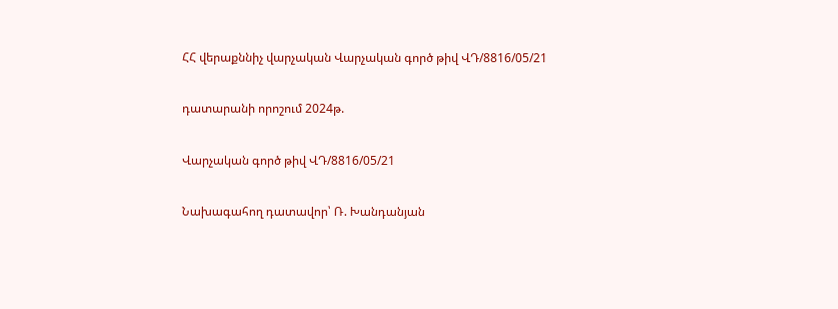ՀՀ վերաքննիչ վարչական Վարչական գործ թիվ ՎԴ/8816/05/21

դատարանի որոշում 2024թ.

Վարչական գործ թիվ ՎԴ/8816/05/21

Նախագահող դատավոր՝ Ռ. Խանդանյան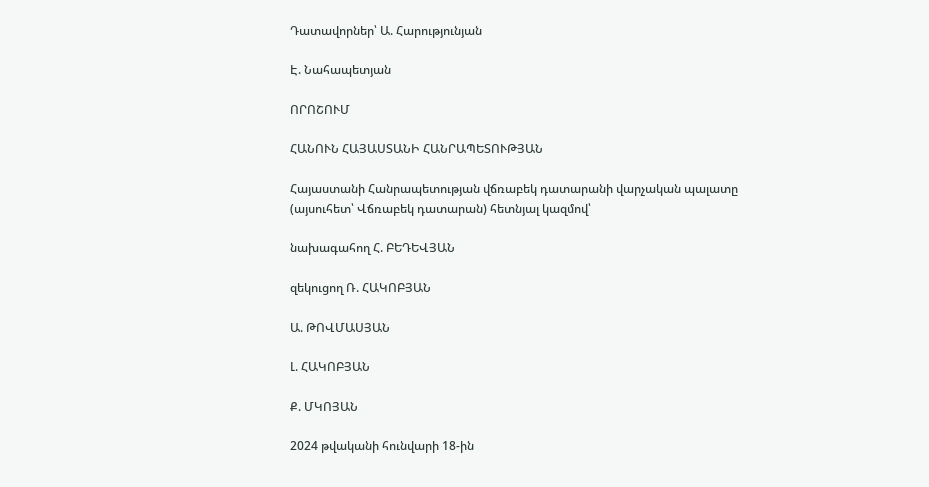Դատավորներ՝ Ա. Հարությունյան

Է. Նահապետյան

ՈՐՈՇՈՒՄ

ՀԱՆՈՒՆ ՀԱՅԱՍՏԱՆԻ ՀԱՆՐԱՊԵՏՈՒԹՅԱՆ

Հայաստանի Հանրապետության վճռաբեկ դատարանի վարչական պալատը (այսուհետ՝ Վճռաբեկ դատարան) հետնյալ կազմով՝

նախագահող Հ. ԲԵԴԵՎՅԱՆ

զեկուցող Ռ. ՀԱԿՈԲՅԱՆ

Ա. ԹՈՎՄԱՍՅԱՆ

Լ. ՀԱԿՈԲՅԱՆ

Ք. ՄԿՈՅԱՆ

2024 թվականի հունվարի 18-ին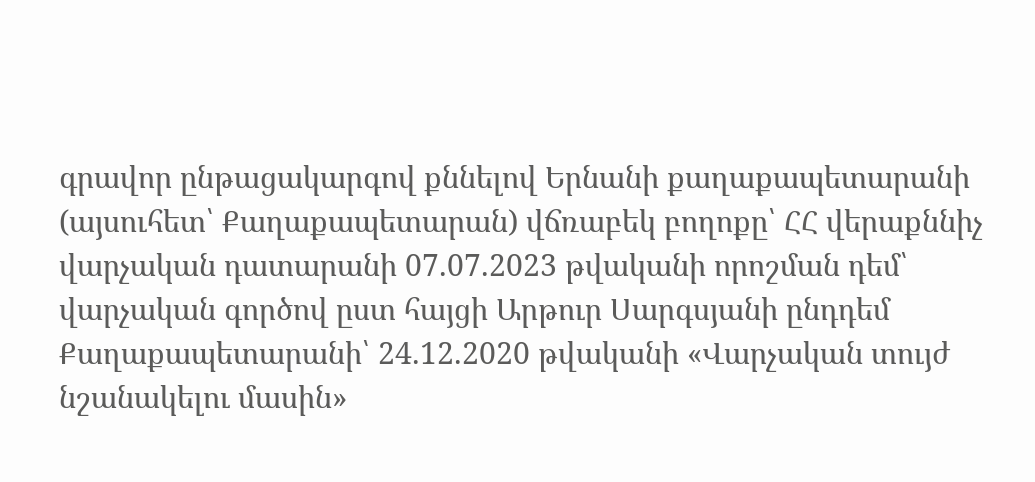գրավոր ընթացակարգով քննելով Երնանի քաղաքապետարանի (այսուհետ՝ Քաղաքապետարան) վճռաբեկ բողոքը՝ ՀՀ վերաքննիչ վարչական դատարանի 07.07.2023 թվականի որոշման դեմ՝ վարչական գործով ըստ հայցի Արթուր Սարգսյանի ընդդեմ Քաղաքապետարանի՝ 24.12.2020 թվականի «Վարչական տույժ նշանակելու մասին»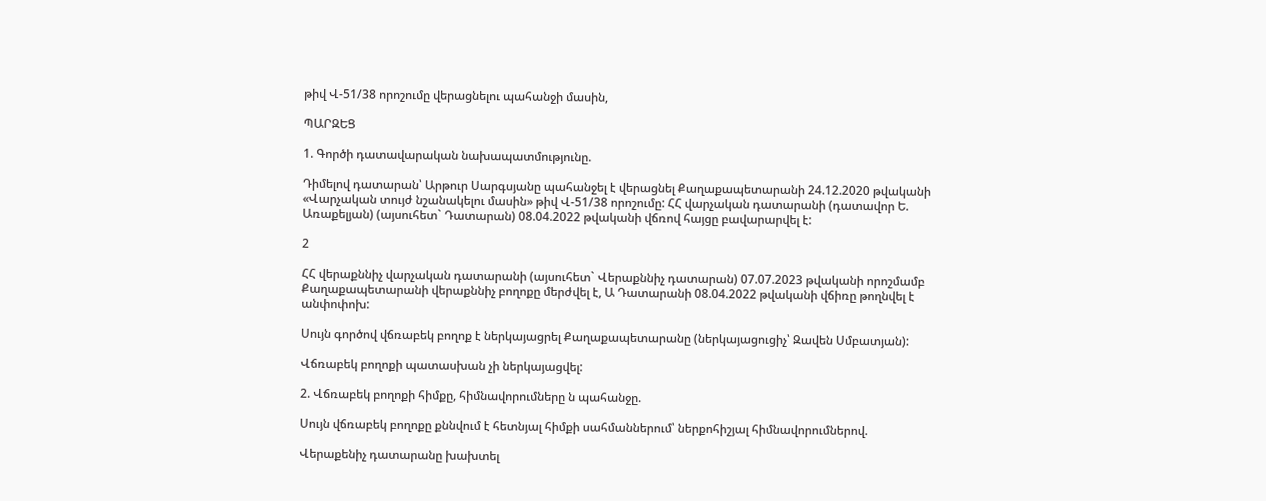թիվ Վ-51/38 որոշումը վերացնելու պահանջի մասին,

ՊԱՐԶԵՑ

1. Գործի դատավարական նախապատմությունը.

Դիմելով դատարան՝ Արթուր Սարգսյանը պահանջել է վերացնել Քաղաքապետարանի 24.12.2020 թվականի «Վարչական տույժ նշանակելու մասին» թիվ Վ-51/38 որոշումը: ՀՀ վարչական դատարանի (դատավոր Ե. Առաքելյան) (այսուհետ` Դատարան) 08.04.2022 թվականի վճռով հայցը բավարարվել է:

2

ՀՀ վերաքննիչ վարչական դատարանի (այսուհետ` Վերաքննիչ դատարան) 07.07.2023 թվականի որոշմամբ Քաղաքապետարանի վերաքննիչ բողոքը մերժվել է, Ա Դատարանի 08.04.2022 թվականի վճիռը թողնվել է անփոփոխ:

Սույն գործով վճռաբեկ բողոք է ներկայացրել Քաղաքապետարանը (ներկայացուցիչ՝ Զավեն Սմբատյան):

Վճռաբեկ բողոքի պատասխան չի ներկայացվել:

2. Վճռաբեկ բողոքի հիմքը, հիմնավորումները ն պահանջը.

Սույն վճռաբեկ բողոքը քննվում է հետնյալ հիմքի սահմաններում՝ ներքոհիշյալ հիմնավորումներով.

Վերաքենիչ դատարանը խախտել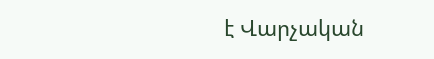է Վարչական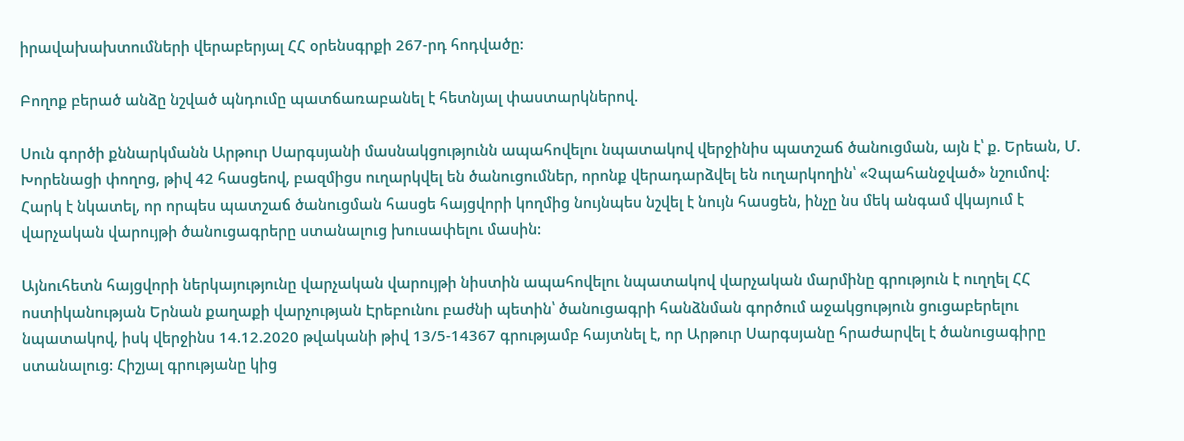իրավախախտումների վերաբերյալ ՀՀ օրենսգրքի 267-րդ հոդվածը:

Բողոք բերած անձը նշված պնդումը պատճառաբանել է հետնյալ փաստարկներով.

Սուն գործի քննարկմանն Արթուր Սարգսյանի մասնակցությունն ապահովելու նպատակով վերջինիս պատշաճ ծանուցման, այն է՝ ք. Երեան, Մ. Խորենացի փողոց, թիվ 42 հասցեով, բազմիցս ուղարկվել են ծանուցումներ, որոնք վերադարձվել են ուղարկողին՝ «Չպահանջված» նշումով: Հարկ է նկատել, որ որպես պատշաճ ծանուցման հասցե հայցվորի կողմից նույնպես նշվել է նույն հասցեն, ինչը նս մեկ անգամ վկայում է վարչական վարույթի ծանուցագրերը ստանալուց խուսափելու մասին:

Այնուհետն հայցվորի ներկայությունը վարչական վարույթի նիստին ապահովելու նպատակով վարչական մարմինը գրություն է ուղղել ՀՀ ոստիկանության Երնան քաղաքի վարչության Էրեբունու բաժնի պետին՝ ծանուցագրի հանձնման գործում աջակցություն ցուցաբերելու նպատակով, իսկ վերջինս 14.12.2020 թվականի թիվ 13/5-14367 գրությամբ հայտնել է, որ Արթուր Սարգսյանը հրաժարվել է ծանուցագիրը ստանալուց: Հիշյալ գրությանը կից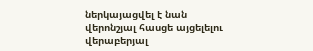ներկայացվել է նան վերոնշյալ հասցե այցելելու վերաբերյալ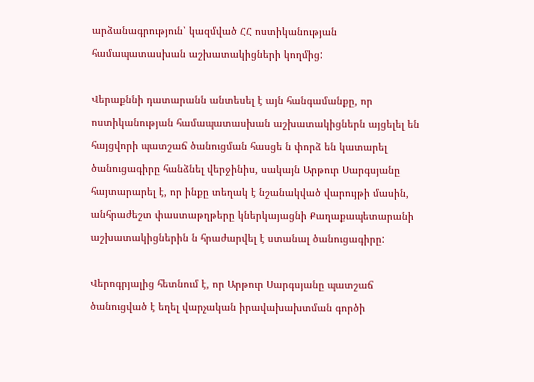արձանագրություն՝ կազմված ՀՀ ոստիկանության համապատասխան աշխատակիցների կողմից:

Վերաքննի դատարանն անտեսել է այն հանգամանքը, որ ոստիկանության համապատասխան աշխատակիցներն այցելել են հայցվորի պատշաճ ծանուցման հասցե ն փորձ են կատարել ծանուցագիրը հանձնել վերջինիս, սակայն Արթուր Սարգսյանը հայտարարել է, որ ինքը տեղակ է նշանակված վարույթի մասին, անհրաժեշտ փաստաթղթերը կներկայացնի Քաղաքապետարանի աշխատակիցներին ն հրաժարվել է ստանալ ծանուցագիրը:

Վերոգրյալից հետնում է, որ Արթուր Սարգսյանը պատշաճ ծանուցված է եղել վարչական իրավախախտման գործի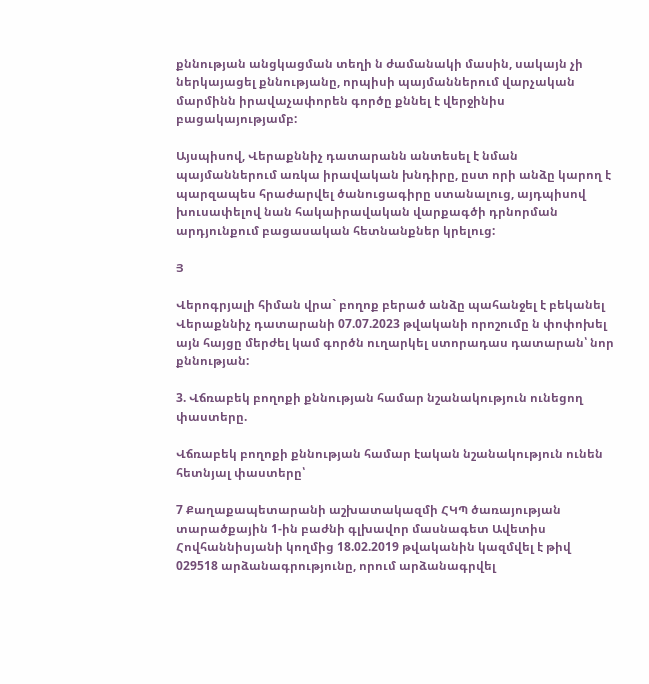քննության անցկացման տեղի ն ժամանակի մասին, սակայն չի ներկայացել քննությանը, որպիսի պայմաններում վարչական մարմինն իրավաչափորեն գործը քննել է վերջինիս բացակայությամբ:

Այսպիսով, Վերաքննիչ դատարանն անտեսել է նման պայմաններում առկա իրավական խնդիրը, ըստ որի անձը կարող է պարզապես հրաժարվել ծանուցագիրը ստանալուց, այդպիսով խուսափելով նան հակաիրավական վարքագծի դրնորման արդյունքում բացասական հետնանքներ կրելուց:

Յ

Վերոգրյալի հիման վրա` բողոք բերած անձը պահանջել է բեկանել Վերաքննիչ դատարանի 07.07.2023 թվականի որոշումը ն փոփոխել այն հայցը մերժել կամ գործն ուղարկել ստորադաս դատարան՝ նոր քննության:

3. Վճռաբեկ բողոքի քննության համար նշանակություն ունեցող փաստերը.

Վճռաբեկ բողոքի քննության համար էական նշանակություն ունեն հետնյալ փաստերը՝

7 Քաղաքապետարանի աշխատակազմի ՀԿՊ ծառայության տարածքային 1-ին բաժնի գլխավոր մասնագետ Ավետիս Հովհաննիսյանի կողմից 18.02.2019 թվականին կազմվել է թիվ 029518 արձանագրությունը, որում արձանագրվել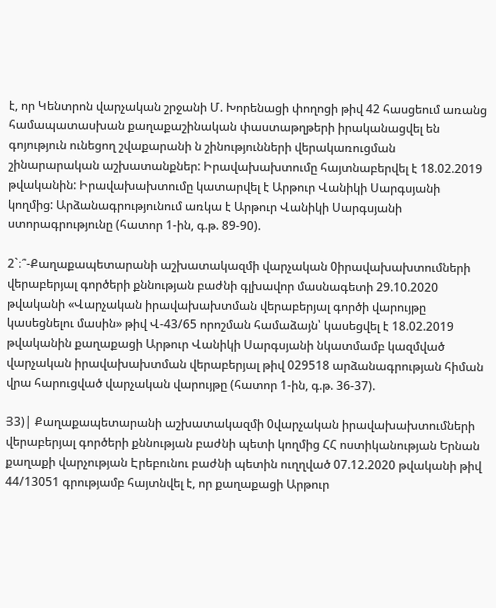է, որ Կենտրոն վարչական շրջանի Մ. Խորենացի փողոցի թիվ 42 հասցեում առանց համապատասխան քաղաքաշինական փաստաթղթերի իրականացվել են գոյություն ունեցող շվաքարանի ն շինությունների վերակառուցման շինարարական աշխատանքներ: Իրավախախտումը հայտնաբերվել է 18.02.2019 թվականին: Իրավախախտումը կատարվել է Արթուր Վանիկի Սարգսյանի կողմից: Արձանագրությունում առկա է Արթուր Վանիկի Սարգսյանի ստորագրությունը (հատոր 1-ին, գ.թ. 89-90).

2`։՞-Քաղաքապետարանի աշխատակազմի վարչական 0իրավախախտումների վերաբերյալ գործերի քննության բաժնի գլխավոր մասնագետի 29.10.2020 թվականի «Վարչական իրավախախտման վերաբերյալ գործի վարույթը կասեցնելու մասին» թիվ Վ-43/65 որոշման համաձայն՝ կասեցվել է 18.02.2019 թվականին քաղաքացի Արթուր Վանիկի Սարգսյանի նկատմամբ կազմված վարչական իրավախախտման վերաբերյալ թիվ 029518 արձանագրության հիման վրա հարուցված վարչական վարույթը (հատոր 1-ին, գ.թ. 36-37).

Յ3)| Քաղաքապետարանի աշխատակազմի 0վարչական իրավախախտումների վերաբերյալ գործերի քննության բաժնի պետի կողմից ՀՀ ոստիկանության Երնան քաղաքի վարչության Էրեբունու բաժնի պետին ուղղված 07.12.2020 թվականի թիվ 44/13051 գրությամբ հայտնվել է, որ քաղաքացի Արթուր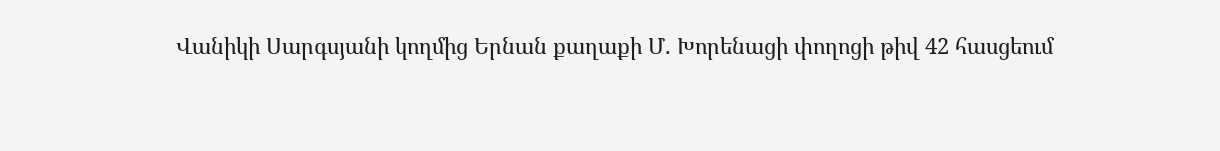Վանիկի Սարգսյանի կողմից Երնան քաղաքի Մ. Խորենացի փողոցի թիվ 42 հասցեում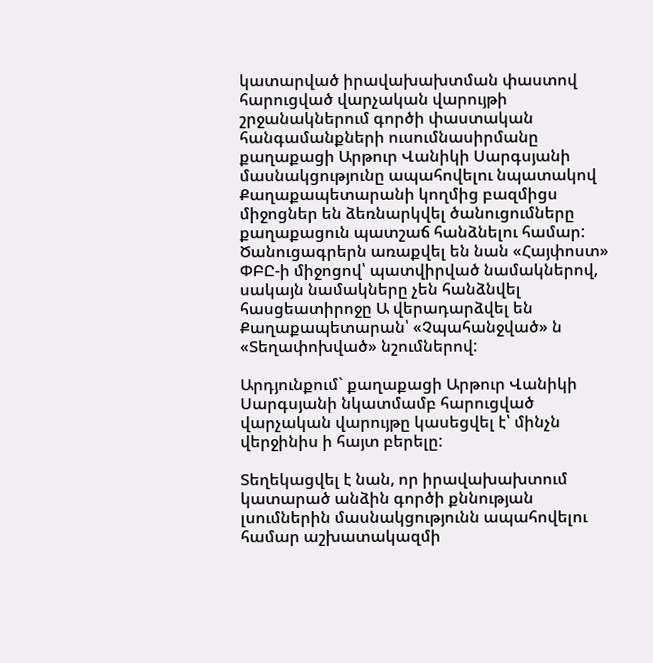կատարված իրավախախտման փաստով հարուցված վարչական վարույթի շրջանակներում գործի փաստական հանգամանքների ուսումնասիրմանը քաղաքացի Արթուր Վանիկի Սարգսյանի մասնակցությունը ապահովելու նպատակով Քաղաքապետարանի կողմից բազմիցս միջոցներ են ձեռնարկվել ծանուցումները քաղաքացուն պատշաճ հանձնելու համար: Ծանուցագրերն առաքվել են նան «Հայփոստ» ՓԲԸ-ի միջոցով՝ պատվիրված նամակներով, սակայն նամակները չեն հանձնվել հասցեատիրոջը Ա վերադարձվել են Քաղաքապետարան՝ «Չպահանջված» ն «Տեղափոխված» նշումներով:

Արդյունքում` քաղաքացի Արթուր Վանիկի Սարգսյանի նկատմամբ հարուցված վարչական վարույթը կասեցվել է՝ մինչն վերջինիս ի հայտ բերելը:

Տեղեկացվել է նան, որ իրավախախտում կատարած անձին գործի քննության լսումներին մասնակցությունն ապահովելու համար աշխատակազմի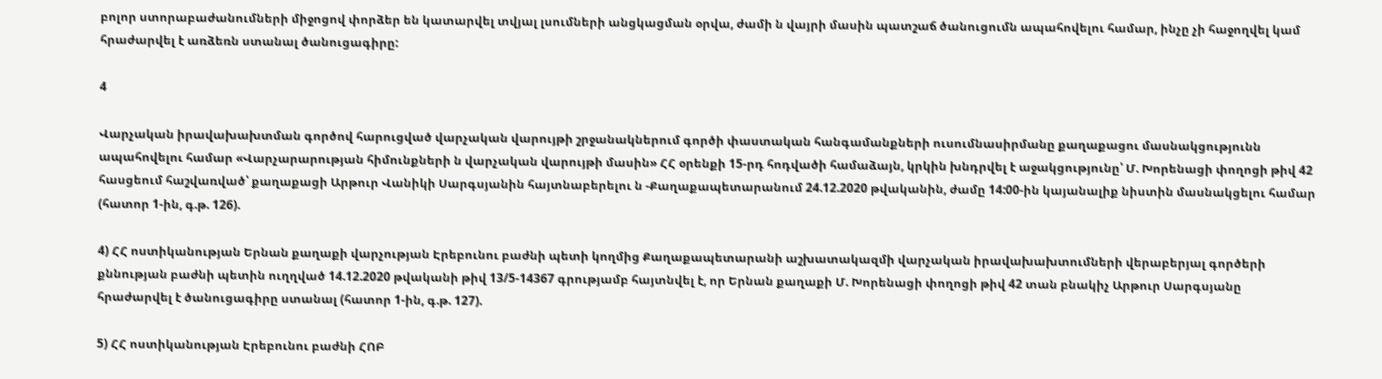բոլոր ստորաբաժանումների միջոցով փորձեր են կատարվել տվյալ լսումների անցկացման օրվա, ժամի ն վայրի մասին պատշաճ ծանուցումն ապահովելու համար, ինչը չի հաջողվել կամ հրաժարվել է առձեռն ստանալ ծանուցագիրը:

4

Վարչական իրավախախտման գործով հարուցված վարչական վարույթի շրջանակներում գործի փաստական հանգամանքների ուսումնասիրմանը քաղաքացու մասնակցությունն ապահովելու համար «Վարչարարության հիմունքների ն վարչական վարույթի մասին» ՀՀ օրենքի 15-րդ հոդվածի համաձայն, կրկին խնդրվել է աջակցությունը՝ Մ. Խորենացի փողոցի թիվ 42 հասցեում հաշվառված՝ քաղաքացի Արթուր Վանիկի Սարգսյանին հայտնաբերելու ն -Քաղաքապետարանում 24.12.2020 թվականին, ժամը 14:00-ին կայանալիք նիստին մասնակցելու համար (հատոր 1-ին, գ.թ. 126).

4) ՀՀ ոստիկանության Երնան քաղաքի վարչության Էրեբունու բաժնի պետի կողմից Քաղաքապետարանի աշխատակազմի վարչական իրավախախտումների վերաբերյալ գործերի քննության բաժնի պետին ուղղված 14.12.2020 թվականի թիվ 13/5-14367 գրությամբ հայտնվել է, որ Երնան քաղաքի Մ. Խորենացի փողոցի թիվ 42 տան բնակիչ Արթուր Սարգսյանը հրաժարվել է ծանուցագիրը ստանալ (հատոր 1-ին, գ.թ. 127).

5) ՀՀ ոստիկանության Էրեբունու բաժնի ՀՈԲ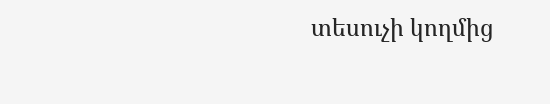տեսուչի կողմից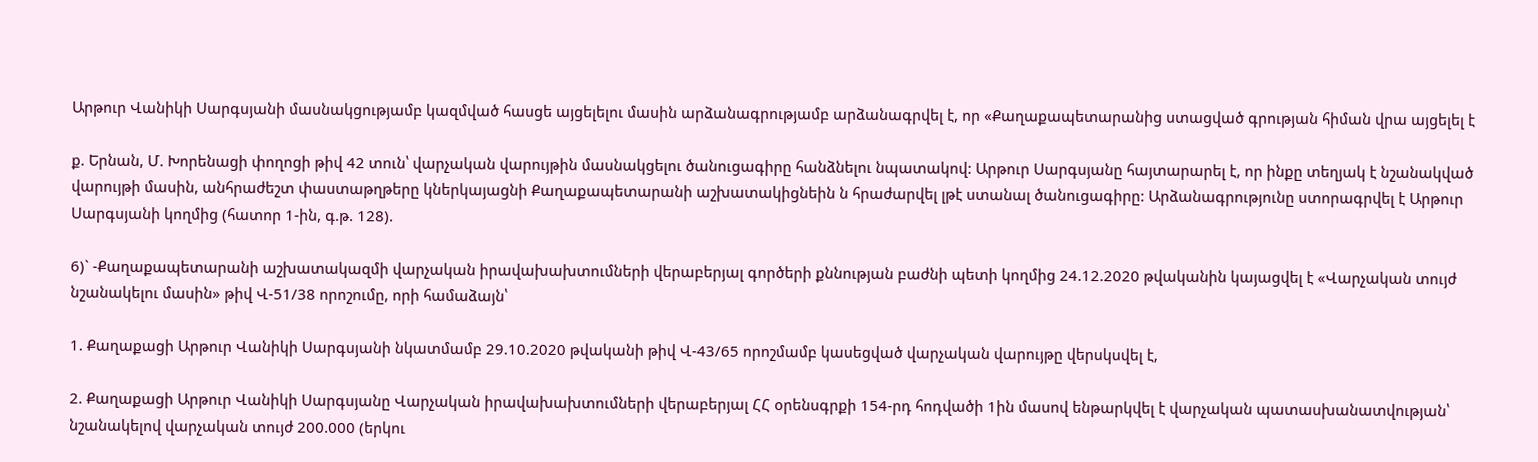Արթուր Վանիկի Սարգսյանի մասնակցությամբ կազմված հասցե այցելելու մասին արձանագրությամբ արձանագրվել է, որ «Քաղաքապետարանից ստացված գրության հիման վրա այցելել է

ք. Երնան, Մ. Խորենացի փողոցի թիվ 42 տուն՝ վարչական վարույթին մասնակցելու ծանուցագիրը հանձնելու նպատակով: Արթուր Սարգսյանը հայտարարել է, որ ինքը տեղյակ է նշանակված վարույթի մասին, անհրաժեշտ փաստաթղթերը կներկայացնի Քաղաքապետարանի աշխատակիցնեին ն հրաժարվել լթէ ստանալ ծանուցագիրը: Արձանագրությունը ստորագրվել է Արթուր Սարգսյանի կողմից (հատոր 1-ին, գ.թ. 128).

6)` -Քաղաքապետարանի աշխատակազմի վարչական իրավախախտումների վերաբերյալ գործերի քննության բաժնի պետի կողմից 24.12.2020 թվականին կայացվել է «Վարչական տույժ նշանակելու մասին» թիվ Վ-51/38 որոշումը, որի համաձայն՝

1. Քաղաքացի Արթուր Վանիկի Սարգսյանի նկատմամբ 29.10.2020 թվականի թիվ Վ-43/65 որոշմամբ կասեցված վարչական վարույթը վերսկսվել է,

2. Քաղաքացի Արթուր Վանիկի Սարգսյանը Վարչական իրավախախտումների վերաբերյալ ՀՀ օրենսգրքի 154-րդ հոդվածի 1ին մասով ենթարկվել է վարչական պատասխանատվության՝ նշանակելով վարչական տույժ 200.000 (երկու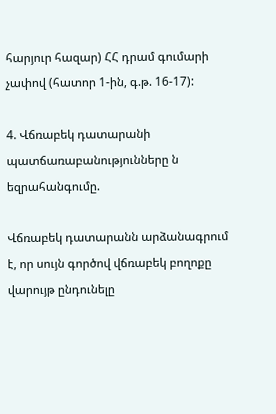հարյուր հազար) ՀՀ դրամ գումարի չափով (հատոր 1-ին, գ.թ. 16-17):

4. Վճռաբեկ դատարանի պատճառաբանությունները ն եզրահանգումը.

Վճռաբեկ դատարանն արձանագրում է, որ սույն գործով վճռաբեկ բողոքը վարույթ ընդունելը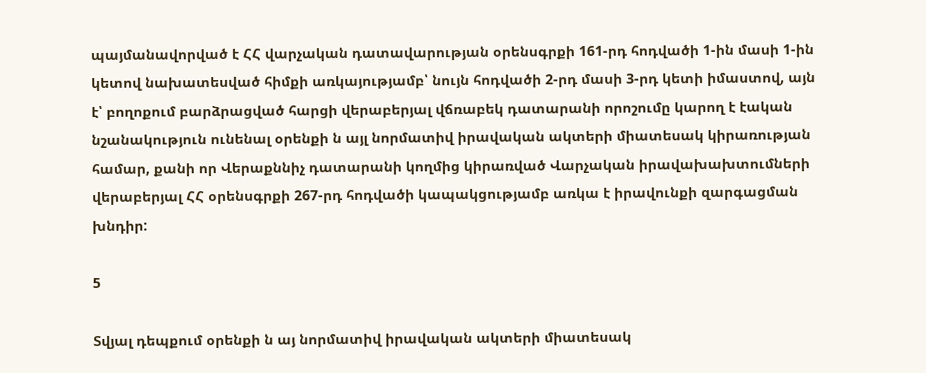պայմանավորված է ՀՀ վարչական դատավարության օրենսգրքի 161-րդ հոդվածի 1-ին մասի 1-ին կետով նախատեսված հիմքի առկայությամբ՝ նույն հոդվածի 2-րդ մասի 3-րդ կետի իմաստով, այն է՝ բողոքում բարձրացված հարցի վերաբերյալ վճռաբեկ դատարանի որոշումը կարող է էական նշանակություն ունենալ օրենքի ն այլ նորմատիվ իրավական ակտերի միատեսակ կիրառության համար, քանի որ Վերաքննիչ դատարանի կողմից կիրառված Վարչական իրավախախտումների վերաբերյալ ՀՀ օրենսգրքի 267-րդ հոդվածի կապակցությամբ առկա է իրավունքի զարգացման խնդիր:

5

Տվյալ դեպքում օրենքի ն այ նորմատիվ իրավական ակտերի միատեսակ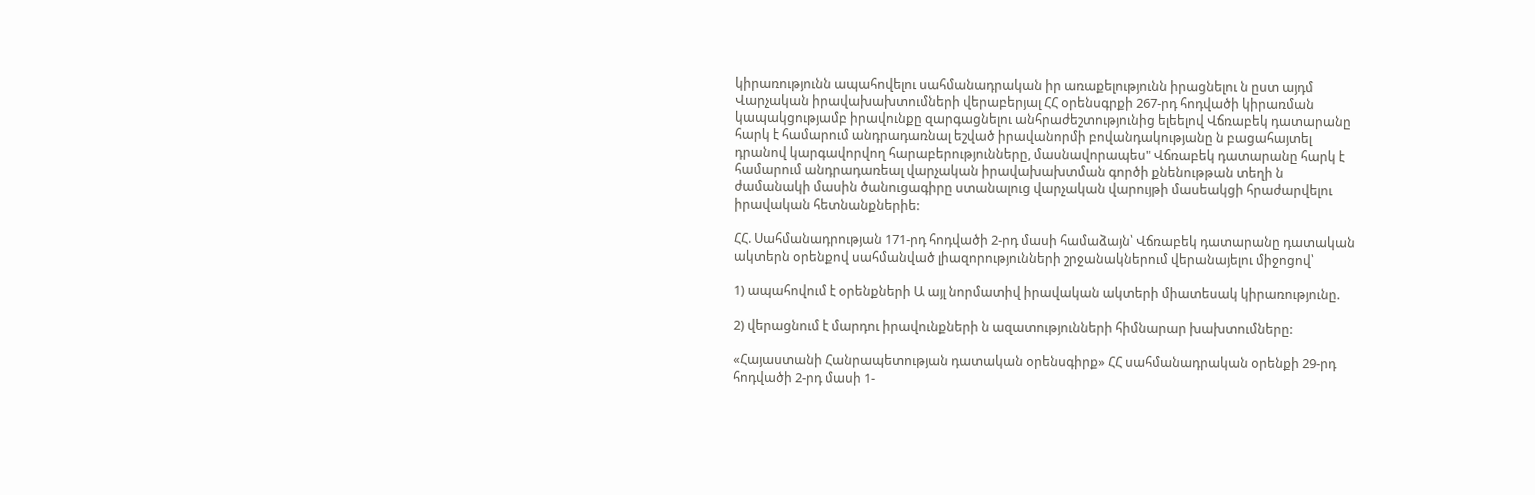կիրառությունն ապահովելու սահմանադրական իր առաքելությունն իրացնելու ն ըստ այդմ Վարչական իրավախախտումների վերաբերյալ ՀՀ օրենսգրքի 267-րդ հոդվածի կիրառման կապակցությամբ իրավունքը զարգացնելու անհրաժեշտությունից ելեելով Վճռաբեկ դատարանը հարկ է համարում անդրադառնալ եշված իրավանորմի բովանդակությանը ն բացահայտել դրանով կարգավորվող հարաբերությունները, մասնավորապես" Վճռաբեկ դատարանը հարկ է համարում անդրադառեալ վարչական իրավախախտման գործի քնենութթան տեղի ն ժամանակի մասին ծանուցագիրը ստանալուց վարչական վարույթի մասեակցի հրաժարվելու իրավական հետնանքներիե:

ՀՀ. Սահմանադրության 171-րդ հոդվածի 2-րդ մասի համաձայն՝ Վճռաբեկ դատարանը դատական ակտերն օրենքով սահմանված լիազորությունների շրջանակներում վերանայելու միջոցով՝

1) ապահովում է օրենքների Ա այլ նորմատիվ իրավական ակտերի միատեսակ կիրառությունը.

2) վերացնում է մարդու իրավունքների ն ազատությունների հիմնարար խախտումները:

«Հայաստանի Հանրապետության դատական օրենսգիրք» ՀՀ սահմանադրական օրենքի 29-րդ հոդվածի 2-րդ մասի 1-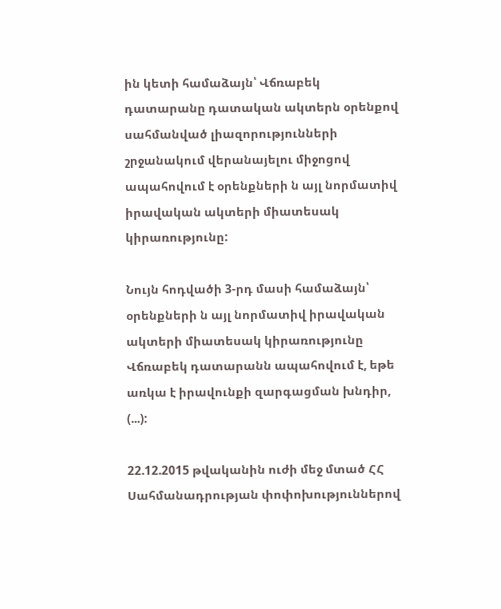ին կետի համաձայն՝ Վճռաբեկ դատարանը դատական ակտերն օրենքով սահմանված լիազորությունների շրջանակում վերանայելու միջոցով ապահովում է օրենքների ն այլ նորմատիվ իրավական ակտերի միատեսակ կիրառությունը:

Նույն հոդվածի 3-րդ մասի համաձայն՝ օրենքների ն այլ նորմատիվ իրավական ակտերի միատեսակ կիրառությունը Վճռաբեկ դատարանն ապահովում է, եթե առկա է իրավունքի զարգացման խնդիր, (...):

22.12.2015 թվականին ուժի մեջ մտած ՀՀ Սահմանադրության փոփոխություններով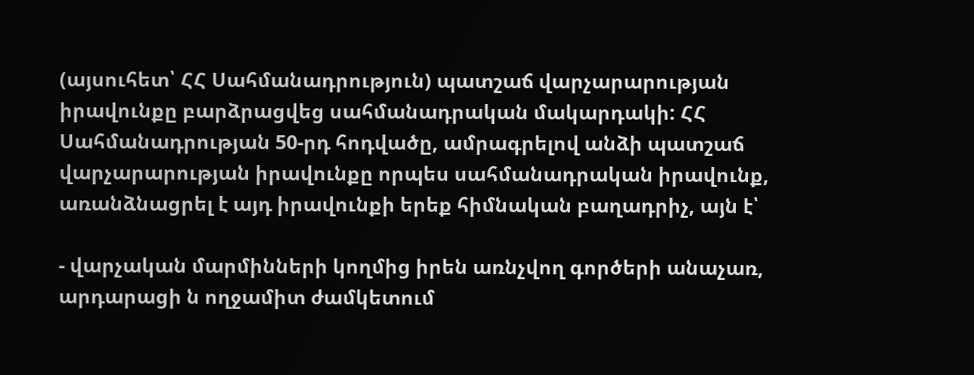(այսուհետ՝ ՀՀ Սահմանադրություն) պատշաճ վարչարարության իրավունքը բարձրացվեց սահմանադրական մակարդակի: ՀՀ Սահմանադրության 50-րդ հոդվածը, ամրագրելով անձի պատշաճ վարչարարության իրավունքը որպես սահմանադրական իրավունք, առանձնացրել է այդ իրավունքի երեք հիմնական բաղադրիչ, այն է՝

- վարչական մարմինների կողմից իրեն առնչվող գործերի անաչառ, արդարացի ն ողջամիտ ժամկետում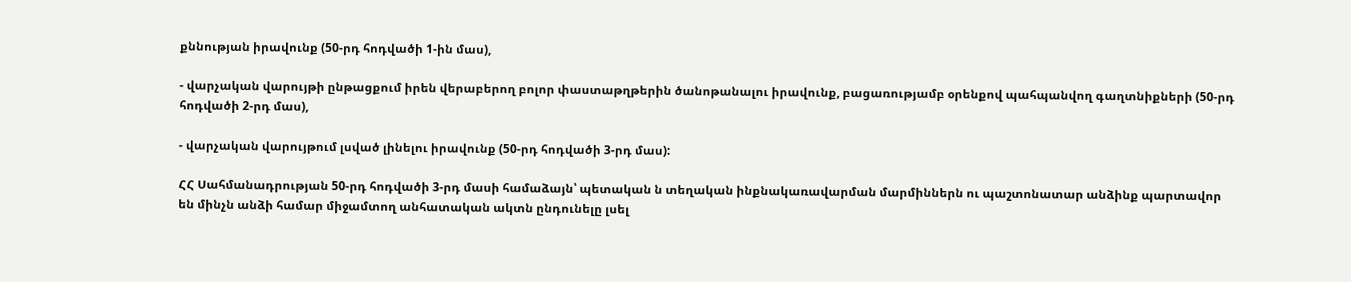քննության իրավունք (50-րդ հոդվածի 1-ին մաս),

- վարչական վարույթի ընթացքում իրեն վերաբերող բոլոր փաստաթղթերին ծանոթանալու իրավունք, բացառությամբ օրենքով պահպանվող գաղտնիքների (50-րդ հոդվածի 2-րդ մաս),

- վարչական վարույթում լսված լինելու իրավունք (50-րդ հոդվածի 3-րդ մաս):

ՀՀ Սահմանադրության 50-րդ հոդվածի 3-րդ մասի համաձայն՝ պետական ն տեղական ինքնակառավարման մարմիններն ու պաշտոնատար անձինք պարտավոր են մինչն անձի համար միջամտող անհատական ակտն ընդունելը լսել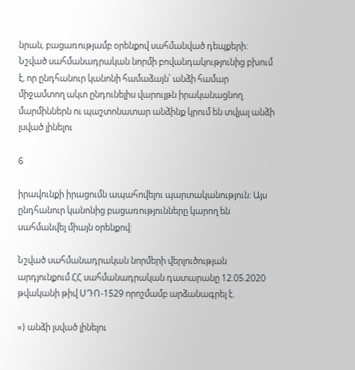նրան, բացառությամբ օրենքով սահմանված դեպքերի: Նշված սահմանադրական նորմի բովանդակությունից բխում է, որ ընդհանուր կանոնի համաձայն՝ անձի համար միջամտող ակտ ընդունելիս վարույթն իրականացնող մարմիններն ու պաշտոնատար անձինք կրում են տվյալ անձի լսված լինելու

6

իրավունքի իրացումն ապահովելու պարտականություն: Այս ընդհանուր կանոնից բացառությունները կարող են սահմանվել միայն օրենքով:

Նշված սահմանադրական նորմերի վերլուծության արդյունքում ՀՀ սահմանադրական դատարանը 12.05.2020 թվականի թիվ ՍԴՈ-1529 որոշմամբ արձանագրել է.

«) անձի լսված լինելու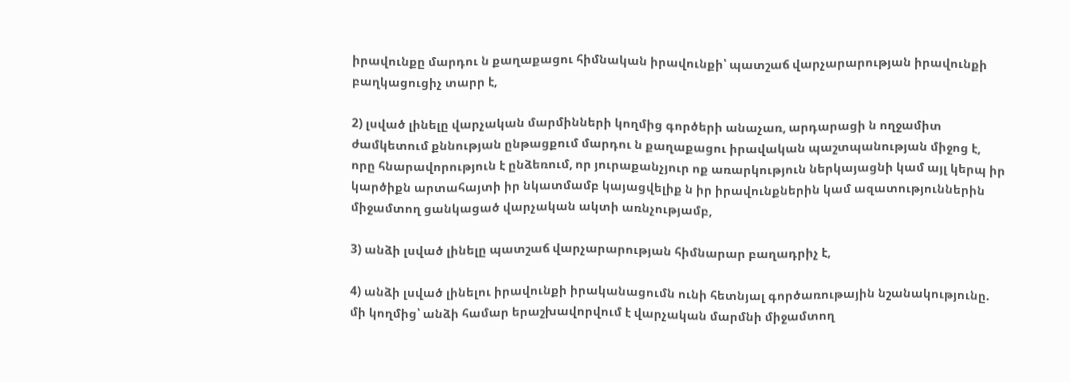իրավունքը մարդու ն քաղաքացու հիմնական իրավունքի՝ պատշաճ վարչարարության իրավունքի բաղկացուցիչ տարր է,

2) լսված լինելը վարչական մարմինների կողմից գործերի անաչառ, արդարացի ն ողջամիտ ժամկետում քննության ընթացքում մարդու ն քաղաքացու իրավական պաշտպանության միջոց է, որը հնարավորություն է ընձեռում, որ յուրաքանչյուր ոք առարկություն ներկայացնի կամ այլ կերպ իր կարծիքն արտահայտի իր նկատմամբ կայացվելիք ն իր իրավունքներին կամ ազատություններին միջամտող ցանկացած վարչական ակտի առնչությամբ,

3) անձի լսված լինելը պատշաճ վարչարարության հիմնարար բաղադրիչ է,

4) անձի լսված լինելու իրավունքի իրականացումն ունի հետնյալ գործառութային նշանակությունը. մի կողմից՝ անձի համար երաշխավորվում է վարչական մարմնի միջամտող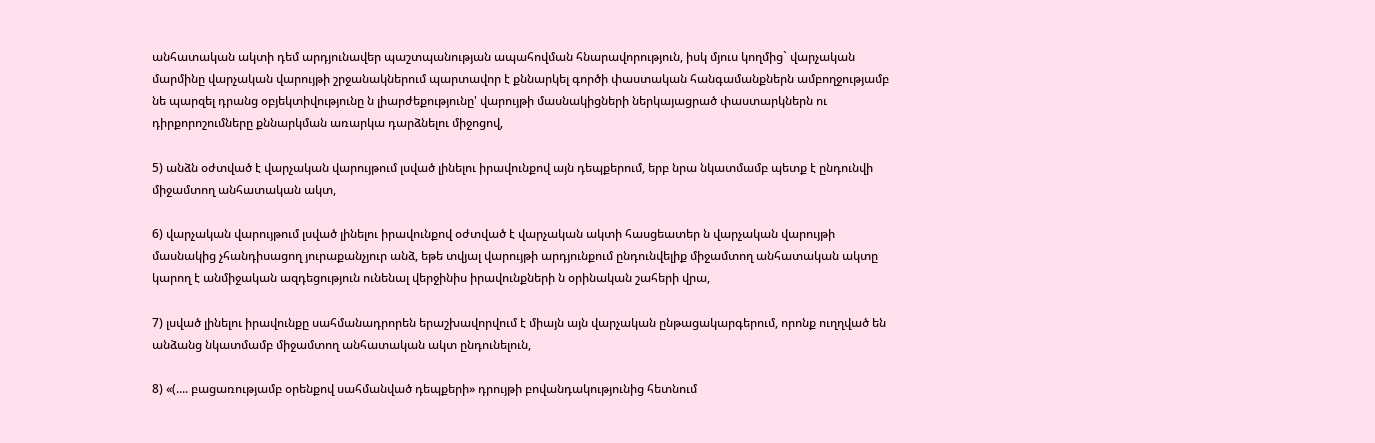անհատական ակտի դեմ արդյունավեր պաշտպանության ապահովման հնարավորություն, իսկ մյուս կողմից` վարչական մարմինը վարչական վարույթի շրջանակներում պարտավոր է քննարկել գործի փաստական հանգամանքներն ամբողջությամբ նե պարզել դրանց օբյեկտիվությունը ն լիարժեքությունը' վարույթի մասնակիցների ներկայացրած փաստարկներն ու դիրքորոշումները քննարկման առարկա դարձնելու միջոցով,

5) անձն օժտված է վարչական վարույթում լսված լինելու իրավունքով այն դեպքերում, երբ նրա նկատմամբ պետք է ընդունվի միջամտող անհատական ակտ,

6) վարչական վարույթում լսված լինելու իրավունքով օժտված է վարչական ակտի հասցեատեր ն վարչական վարույթի մասնակից չհանդիսացող յուրաքանչյուր անձ, եթե տվյալ վարույթի արդյունքում ընդունվելիք միջամտող անհատական ակտը կարող է անմիջական ազդեցություն ունենալ վերջինիս իրավունքների ն օրինական շահերի վրա,

7) լսված լինելու իրավունքը սահմանադրորեն երաշխավորվում է միայն այն վարչական ընթացակարգերում, որոնք ուղղված են անձանց նկատմամբ միջամտող անհատական ակտ ընդունելուն,

8) «(.... բացառությամբ օրենքով սահմանված դեպքերի» դրույթի բովանդակությունից հետնում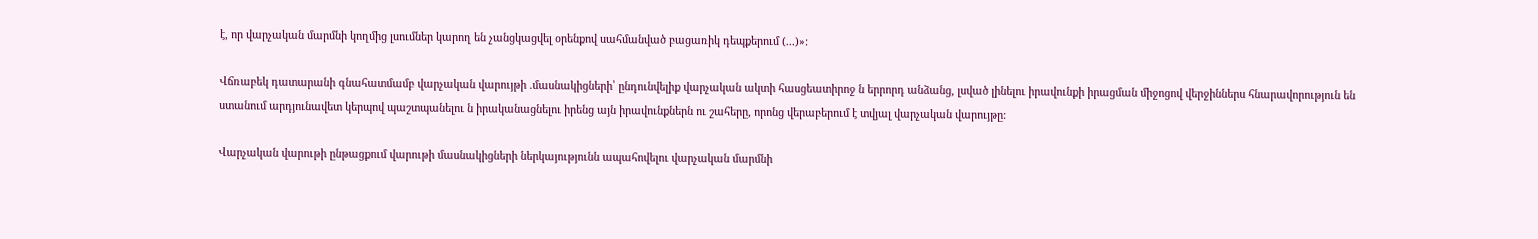է, որ վարչական մարմնի կողմից լսումներ կարող են չանցկացվել օրենքով սահմանված բացառիկ դեպքերում (...)»:

Վճռաբեկ դատարանի գնահատմամբ վարչական վարույթի .մասնակիցների՝ ընդունվելիք վարչական ակտի հասցեատիրոջ ն երրորդ անձանց, լսված լինելու իրավունքի իրացման միջոցով վերջիններս հնարավորություն են ստանում արդյունավետ կերպով պաշտպանելու ն իրականացնելու իրենց այն իրավունքներն ու շահերը, որոնց վերաբերում է տվյալ վարչական վարույթը:

Վարչական վարութի ընթացքում վարութի մասնակիցների ներկայությունն ապահովելու վարչական մարմնի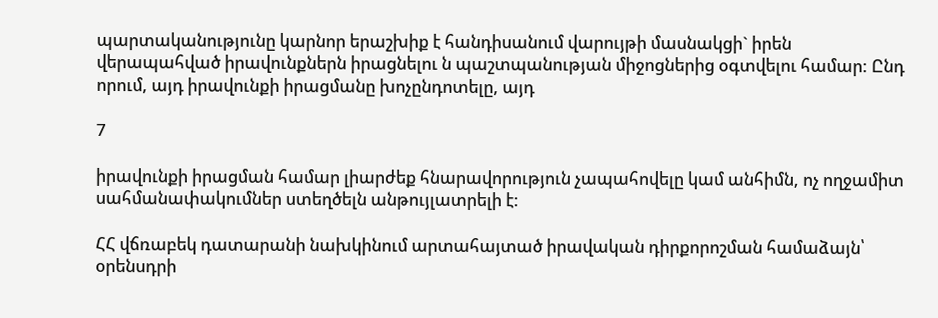պարտականությունը կարնոր երաշխիք է հանդիսանում վարույթի մասնակցի` իրեն վերապահված իրավունքներն իրացնելու ն պաշտպանության միջոցներից օգտվելու համար: Ընդ որում, այդ իրավունքի իրացմանը խոչընդոտելը, այդ

7

իրավունքի իրացման համար լիարժեք հնարավորություն չապահովելը կամ անհիմն, ոչ ողջամիտ սահմանափակումներ ստեղծելն անթույլատրելի է:

ՀՀ վճռաբեկ դատարանի նախկինում արտահայտած իրավական դիրքորոշման համաձայն՝ օրենսդրի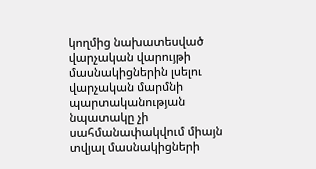կողմից նախատեսված վարչական վարույթի մասնակիցներին լսելու վարչական մարմնի պարտականության նպատակը չի սահմանափակվում միայն տվյալ մասնակիցների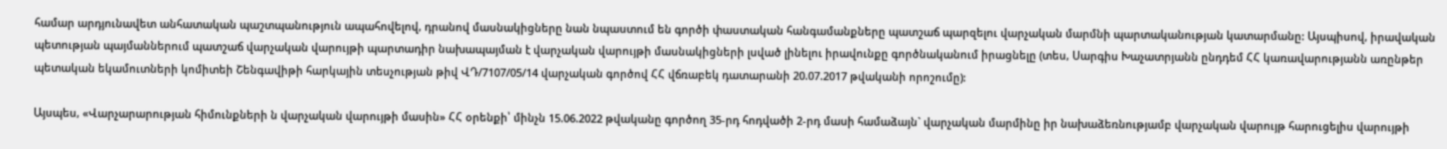համար արդյունավետ անհատական պաշտպանություն ապահովելով, դրանով մասնակիցները նան նպաստում են գործի փաստական հանգամանքները պատշաճ պարզելու վարչական մարմնի պարտականության կատարմանը: Այսպիսով, իրավական պետության պայմաններում պատշաճ վարչական վարույթի պարտադիր նախապայման է վարչական վարույթի մասնակիցների լսված լինելու իրավունքը գործնականում իրացնելը (տես, Սարգիս Խաչատրյանն ընդդեմ ՀՀ կառավարությանն առընթեր պետական եկամուտների կոմիտեի Շենգավիթի հարկային տեսչության թիվ ՎԴ/7107/05/14 վարչական գործով ՀՀ վճռաբեկ դատարանի 20.07.2017 թվականի որոշումը):

Այսպես, «Վարչարարության հիմունքների ն վարչական վարույթի մասին» ՀՀ օրենքի՝ մինչն 15.06.2022 թվականը գործող 35-րդ հոդվածի 2-րդ մասի համաձայն` վարչական մարմինը իր նախաձեռնությամբ վարչական վարույթ հարուցելիս վարույթի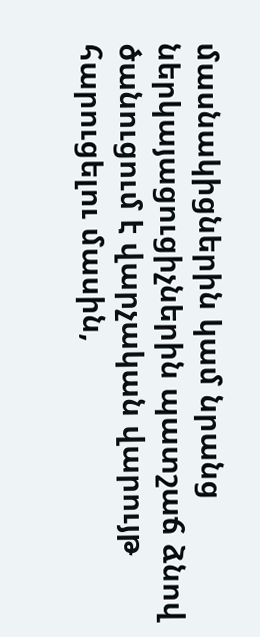մասնակիցներին կամ նրանց ներկայացուցիչներին պատշաճ ձնով ծանուցում է վարչական վարույթ հարուցելու մասին,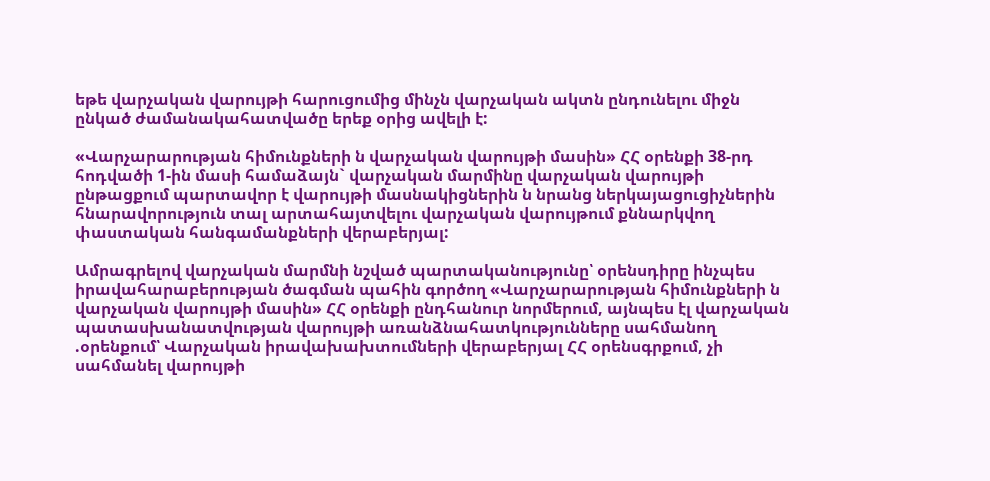եթե վարչական վարույթի հարուցումից մինչն վարչական ակտն ընդունելու միջն ընկած ժամանակահատվածը երեք օրից ավելի է:

«Վարչարարության հիմունքների ն վարչական վարույթի մասին» ՀՀ օրենքի 38-րդ հոդվածի 1-ին մասի համաձայն` վարչական մարմինը վարչական վարույթի ընթացքում պարտավոր է վարույթի մասնակիցներին ն նրանց ներկայացուցիչներին հնարավորություն տալ արտահայտվելու վարչական վարույթում քննարկվող փաստական հանգամանքների վերաբերյալ:

Ամրագրելով վարչական մարմնի նշված պարտականությունը՝ օրենսդիրը ինչպես իրավահարաբերության ծագման պահին գործող «Վարչարարության հիմունքների ն վարչական վարույթի մասին» ՀՀ օրենքի ընդհանուր նորմերում, այնպես էլ վարչական պատասխանատվության վարույթի առանձնահատկությունները սահմանող .օրենքում՝ Վարչական իրավախախտումների վերաբերյալ ՀՀ օրենսգրքում, չի սահմանել վարույթի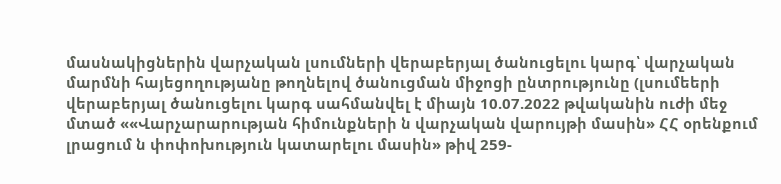մասնակիցներին վարչական լսումների վերաբերյալ ծանուցելու կարգ՝ վարչական մարմնի հայեցողությանը թողնելով ծանուցման միջոցի ընտրությունը (լսումեերի վերաբերյալ ծանուցելու կարգ սահմանվել է միայն 10.07.2022 թվականին ուժի մեջ մտած ««Վարչարարության հիմունքների ն վարչական վարույթի մասին» ՀՀ օրենքում լրացում ն փոփոխություն կատարելու մասին» թիվ 259-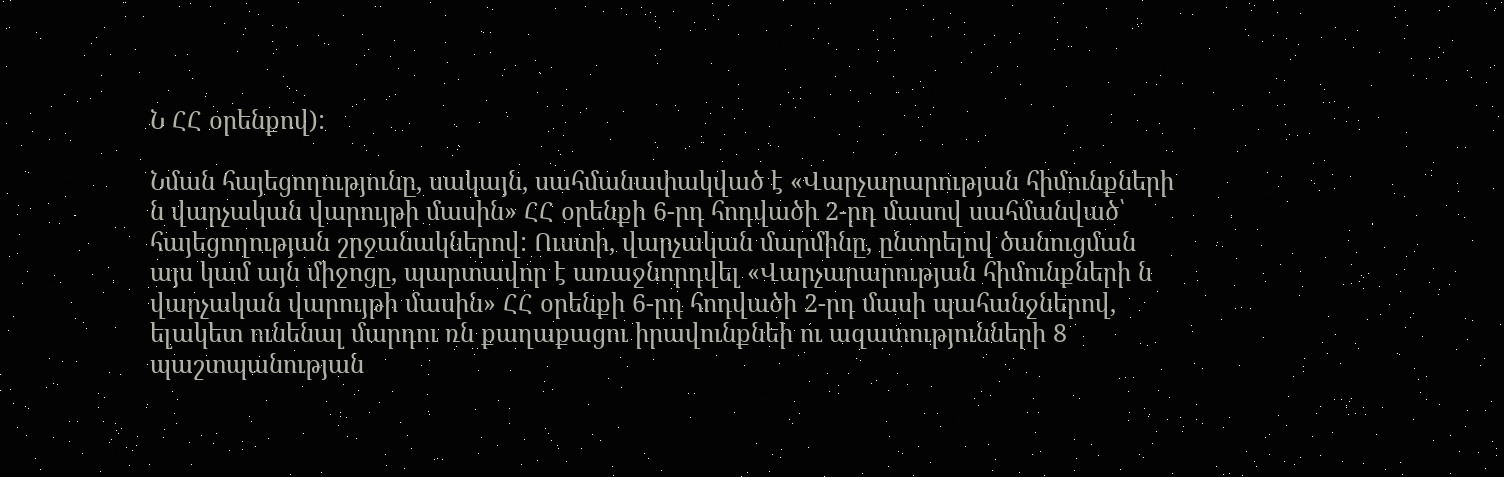Ն ՀՀ օրենքով):

Նման հայեցողությունը, սակայն, սահմանափակված է «Վարչարարության հիմունքների ն վարչական վարույթի մասին» ՀՀ օրենքի 6-րդ հոդվածի 2-րդ մասով սահմանված՝ հայեցողության շրջանակներով: Ուստի, վարչական մարմինը, ընտրելով ծանուցման այս կամ այն միջոցը, պարտավոր է առաջնորդվել «Վարչարարության հիմունքների ն վարչական վարույթի մասին» ՀՀ օրենքի 6-րդ հոդվածի 2-րդ մասի պահանջներով, ելակետ ունենալ մարդու ռն քաղաքացու իրավունքնեի ու ազատությունների 8 պաշտպանության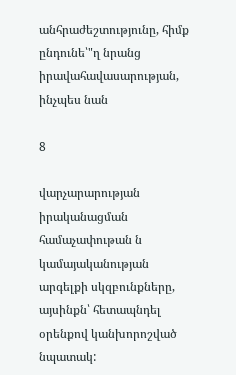անհրաժեշտությունը, հիմք ընդունե՝"ղ նրանց իրավահավասարության, ինչպես նան

8

վարչարարության իրականացման համաչափութան ն կամայականության արգելքի սկզբունքները, այսինքն՝ հետապնդել օրենքով կանխորոշված նպատակ: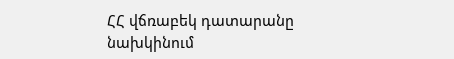ՀՀ վճռաբեկ դատարանը նախկինում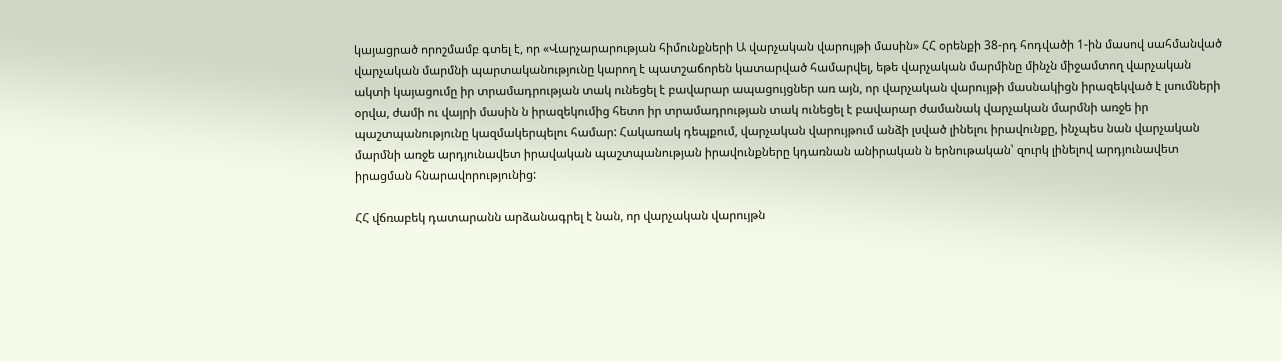կայացրած որոշմամբ գտել է, որ «Վարչարարության հիմունքների Ա վարչական վարույթի մասին» ՀՀ օրենքի 38-րդ հոդվածի 1-ին մասով սահմանված վարչական մարմնի պարտականությունը կարող է պատշաճորեն կատարված համարվել, եթե վարչական մարմինը մինչն միջամտող վարչական ակտի կայացումը իր տրամադրության տակ ունեցել է բավարար ապացույցներ առ այն, որ վարչական վարույթի մասնակիցն իրազեկված է լսումների օրվա, ժամի ու վայրի մասին ն իրազեկումից հետո իր տրամադրության տակ ունեցել է բավարար ժամանակ վարչական մարմնի առջե իր պաշտպանությունը կազմակերպելու համար: Հակառակ դեպքում, վարչական վարույթում անձի լսված լինելու իրավունքը, ինչպես նան վարչական մարմնի առջե արդյունավետ իրավական պաշտպանության իրավունքները կդառնան անիրական ն երնութական՝ զուրկ լինելով արդյունավետ իրացման հնարավորությունից:

ՀՀ վճռաբեկ դատարանն արձանագրել է նան, որ վարչական վարույթն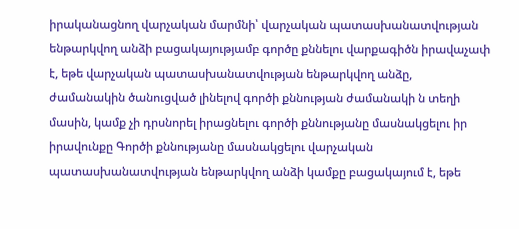իրականացնող վարչական մարմնի՝ վարչական պատասխանատվության ենթարկվող անձի բացակայությամբ գործը քննելու վարքագիծն իրավաչափ է, եթե վարչական պատասխանատվության ենթարկվող անձը, ժամանակին ծանուցված լինելով գործի քննության ժամանակի ն տեղի մասին, կամք չի դրսնորել իրացնելու գործի քննությանը մասնակցելու իր իրավունքը Գործի քննությանը մասնակցելու վարչական պատասխանատվության ենթարկվող անձի կամքը բացակայում է, եթե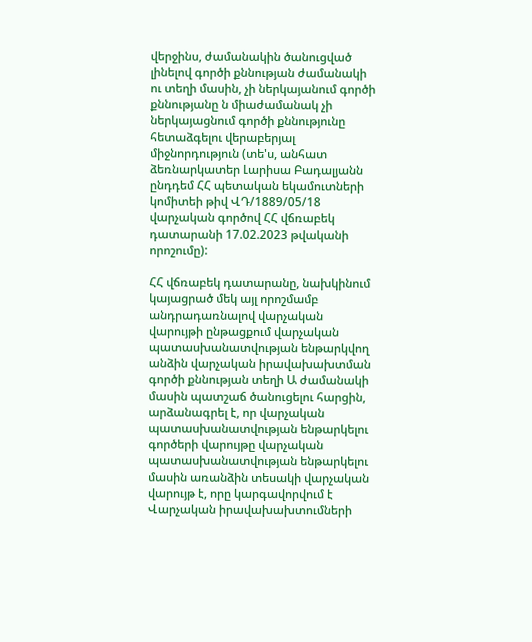վերջինս, ժամանակին ծանուցված լինելով գործի քննության ժամանակի ու տեղի մասին, չի ներկայանում գործի քննությանը ն միաժամանակ չի ներկայացնում գործի քննությունը հետաձգելու վերաբերյալ միջնորդություն (տե'ս, անհատ ձեռնարկատեր Լարիսա Բադալյանն ընդդեմ ՀՀ պետական եկամուտների կոմիտեի թիվ ՎԴ/1889/05/18 վարչական գործով ՀՀ վճռաբեկ դատարանի 17.02.2023 թվականի որոշումը):

ՀՀ վճռաբեկ դատարանը, նախկինում կայացրած մեկ այլ որոշմամբ անդրադառնալով վարչական վարույթի ընթացքում վարչական պատասխանատվության ենթարկվող անձին վարչական իրավախախտման գործի քննության տեղի Ա ժամանակի մասին պատշաճ ծանուցելու հարցին, արձանագրել է, որ վարչական պատասխանատվության ենթարկելու գործերի վարույթը վարչական պատասխանատվության ենթարկելու մասին առանձին տեսակի վարչական վարույթ է, որը կարգավորվում է Վարչական իրավախախտումների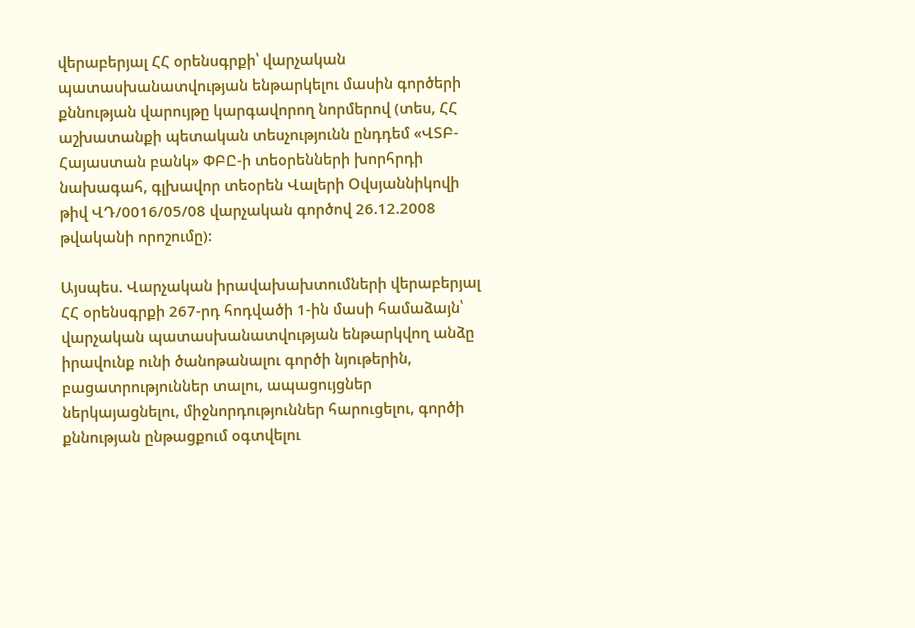վերաբերյալ ՀՀ օրենսգրքի՝ վարչական պատասխանատվության ենթարկելու մասին գործերի քննության վարույթը կարգավորող նորմերով (տես, ՀՀ աշխատանքի պետական տեսչությունն ընդդեմ «ՎՏԲ-Հայաստան բանկ» ՓԲԸ-ի տեօրենների խորհրդի նախագահ, գլխավոր տեօրեն Վալերի Օվսյաննիկովի թիվ ՎԴ/0016/05/08 վարչական գործով 26.12.2008 թվականի որոշումը):

Այսպես. Վարչական իրավախախտումների վերաբերյալ ՀՀ օրենսգրքի 267-րդ հոդվածի 1-ին մասի համաձայն՝ վարչական պատասխանատվության ենթարկվող անձը իրավունք ունի ծանոթանալու գործի նյութերին, բացատրություններ տալու, ապացույցներ ներկայացնելու, միջնորդություններ հարուցելու, գործի քննության ընթացքում օգտվելու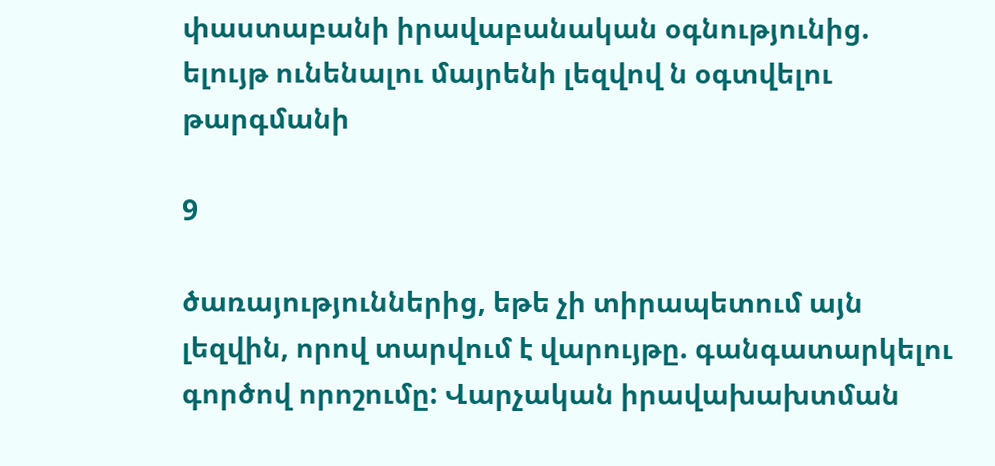փաստաբանի իրավաբանական օգնությունից. ելույթ ունենալու մայրենի լեզվով ն օգտվելու թարգմանի

9

ծառայություններից, եթե չի տիրապետում այն լեզվին, որով տարվում է վարույթը. գանգատարկելու գործով որոշումը: Վարչական իրավախախտման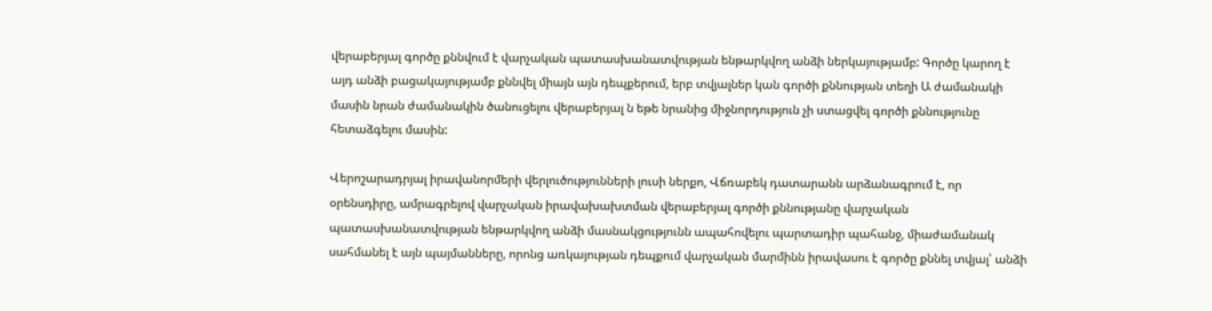վերաբերյալ գործը քննվում է վարչական պատասխանատվության ենթարկվող անձի ներկայությամբ: Գործը կարող է այդ անձի բացակայությամբ քննվել միայն այն դեպքերում, երբ տվյալներ կան գործի քննության տեղի Ա ժամանակի մասին նրան ժամանակին ծանուցելու վերաբերյալ ն եթե նրանից միջնորդություն չի ստացվել գործի քննությունը հետաձգելու մասին:

Վերոշարադրյալ իրավանորմերի վերլուծությունների լուսի ներքո, Վճռաբեկ դատարանն արձանագրում է, որ օրենսդիրը, ամրագրելով վարչական իրավախախտման վերաբերյալ գործի քննությանը վարչական պատասխանատվության ենթարկվող անձի մասնակցությունն ապահովելու պարտադիր պահանջ, միաժամանակ սահմանել է այն պայմանները, որոնց առկայության դեպքում վարչական մարմինն իրավասու է գործը քննել տվյալ՝ անձի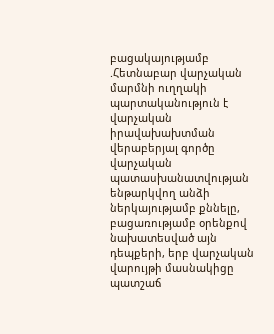բացակայությամբ .Հետնաբար վարչական մարմնի ուղղակի պարտականություն է վարչական իրավախախտման վերաբերյալ գործը վարչական պատասխանատվության ենթարկվող անձի ներկայությամբ քննելը, բացառությամբ օրենքով նախատեսված այն դեպքերի, երբ վարչական վարույթի մասնակիցը պատշաճ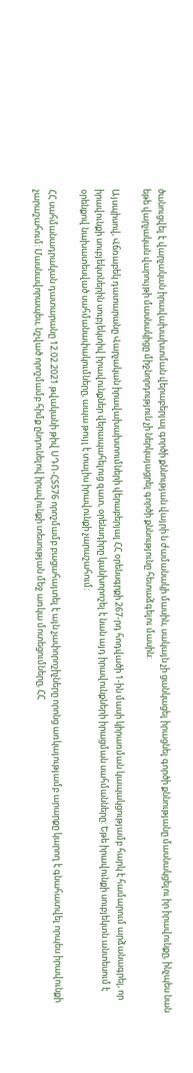ծանուցվել է վարչական իրավախախտման վերաբերյալ գործի քննության վայրի ն ժամանակի մասին, սակայն չի ցանկացել իրացնել գործի քննությանը մասնակցելու իր իրավունքը, ինչպես նան եթե վարչական վարույթի մասնակիցը միջնորդություն չի ներկայացրել գործի քննությունը հետաձգելու մասին:

Այսպիսով, Վճռաբեկ դատարանը Վարչական իրավախախտումների վերաբերյալ ՀՀ օրենսգրքի 267-րդ հոդվածի 1-ին մասի կիրառման կապակցությամբ հարկ է համարում արձանագրել, որ իրավունքի սուբյեկտներին սուբյեկտիվ իրավունքներ վերապահելուց զատ, օրենսդիրը կանխորոշել է նան այդ իրավունքների իրացման սահմանները: Եթե իրավունքի սուբյեկտն անտեսում է օրենքով նախատեսված սահմանափակումները, ապա թույլ է տալիս իրավունքի չարաշահում:

ՀՀ սահմանադրական դատարանը 12.02.2021 թվականի թիվ ՍԴՈ-ՀՏ576 որոշմամբ բացահայտել է այն չափորոշիչները որոնց առկայությամբ արարքը կարող է գնահատվել որպես իրավունքի չարաշահում: Մասնավորապես, նշված որոշմամբ հիմք ընդունելով իրավունքի տեսության մեջ առկա մոտեցումները, ՀՀ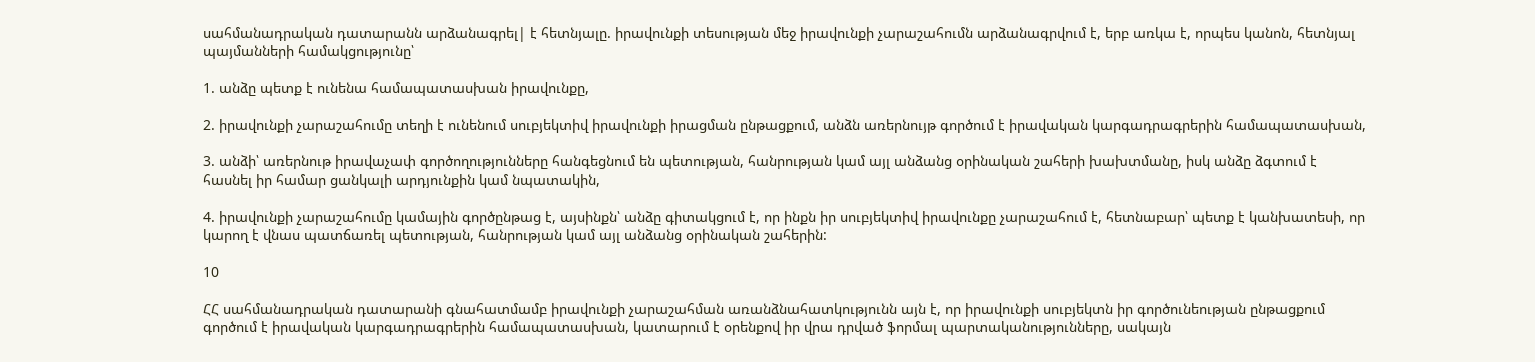սահմանադրական դատարանն արձանագրել| է հետնյալը. իրավունքի տեսության մեջ իրավունքի չարաշահումն արձանագրվում է, երբ առկա է, որպես կանոն, հետնյալ պայմանների համակցությունը՝

1. անձը պետք է ունենա համապատասխան իրավունքը,

2. իրավունքի չարաշահումը տեղի է ունենում սուբյեկտիվ իրավունքի իրացման ընթացքում, անձն առերնույթ գործում է իրավական կարգադրագրերին համապատասխան,

3. անձի՝ առերնութ իրավաչափ գործողությունները հանգեցնում են պետության, հանրության կամ այլ անձանց օրինական շահերի խախտմանը, իսկ անձը ձգտում է հասնել իր համար ցանկալի արդյունքին կամ նպատակին,

4. իրավունքի չարաշահումը կամային գործընթաց է, այսինքն՝ անձը գիտակցում է, որ ինքն իր սուբյեկտիվ իրավունքը չարաշահում է, հետնաբար՝ պետք է կանխատեսի, որ կարող է վնաս պատճառել պետության, հանրության կամ այլ անձանց օրինական շահերին:

10

ՀՀ սահմանադրական դատարանի գնահատմամբ իրավունքի չարաշահման առանձնահատկությունն այն է, որ իրավունքի սուբյեկտն իր գործունեության ընթացքում գործում է իրավական կարգադրագրերին համապատասխան, կատարում է օրենքով իր վրա դրված ֆորմալ պարտականությունները, սակայն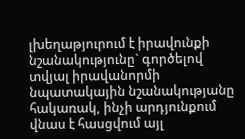լխեղաթյուրում է իրավունքի նշանակությունը` գործելով տվյալ իրավանորմի նպատակային նշանակությանը հակառակ, ինչի արդյունքում վնաս է հասցվում այլ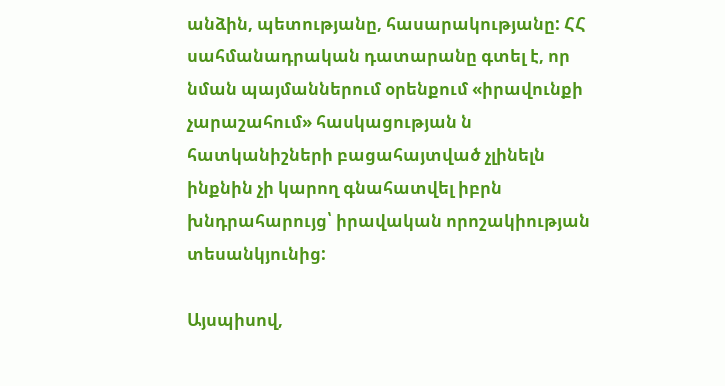անձին, պետությանը, հասարակությանը: ՀՀ սահմանադրական դատարանը գտել է, որ նման պայմաններում օրենքում «իրավունքի չարաշահում» հասկացության ն հատկանիշների բացահայտված չլինելն ինքնին չի կարող գնահատվել իբրն խնդրահարույց՝ իրավական որոշակիության տեսանկյունից:

Այսպիսով,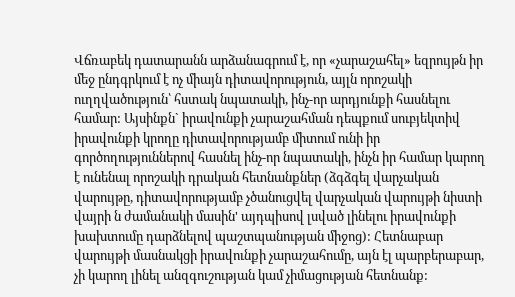Վճռաբեկ դատարանն արձանագրում է, որ «չարաշահել» եզրույթն իր մեջ ընդգրկում է ոչ միայն դիտավորություն, այլն որոշակի ուղղվածություն՝ հստակ նպատակի, ինչ-որ արդյունքի հասնելու համար: Այսինքն` իրավունքի չարաշահման դեպքում սուբյեկտիվ իրավունքի կրողը դիտավորությամբ միտում ունի իր գործողություններով հասնել ինչ-որ նպատակի, ինչն իր համար կարող է ունենալ որոշակի դրական հետնանքներ (ձգձգել վարչական վարույթը, դիտավորությամբ չծանուցվել վարչական վարույթի նիստի վայրի ն ժամանակի մասին' այդպիսով լսված լինելու իրավունքի խախտումը դարձնելով պաշտպանության միջոց): Հետնաբար վարույթի մասնակցի իրավունքի չարաշահումը, այն էլ պարբերաբար, չի կարող լինել անզգուշության կամ չիմացության հետնանք: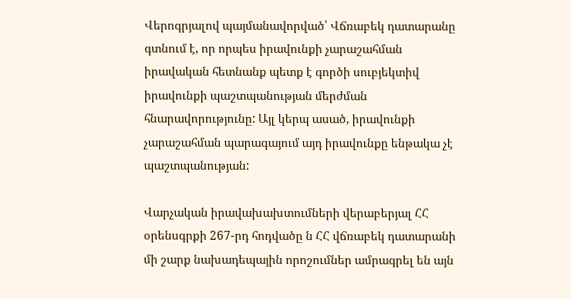Վերոգրյալով պայմանավորված՝ Վճռաբեկ դատարանը գտնում է, որ որպես իրավունքի չարաշահման իրավական հետնանք պետք է գործի սուբյեկտիվ իրավունքի պաշտպանության մերժման հնարավորությունը: Այլ կերպ ասած, իրավունքի չարաշահման պարագայում այդ իրավունքը ենթակա չէ պաշտպանության:

Վարչական իրավախախտումների վերաբերյալ ՀՀ օրենսգրքի 267-րդ հոդվածը ն ՀՀ վճռաբեկ դատարանի մի շարք նախադեպային որոշումներ ամրագրել են այն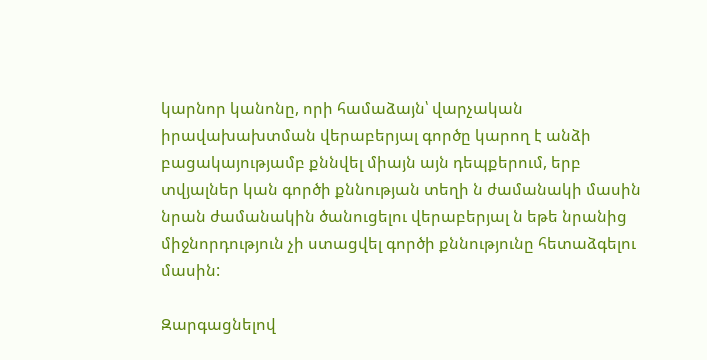կարնոր կանոնը, որի համաձայն՝ վարչական իրավախախտման վերաբերյալ գործը կարող է անձի բացակայությամբ քննվել միայն այն դեպքերում, երբ տվյալներ կան գործի քննության տեղի ն ժամանակի մասին նրան ժամանակին ծանուցելու վերաբերյալ ն եթե նրանից միջնորդություն չի ստացվել գործի քննությունը հետաձգելու մասին:

Զարգացնելով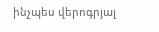ինչպես վերոգրյալ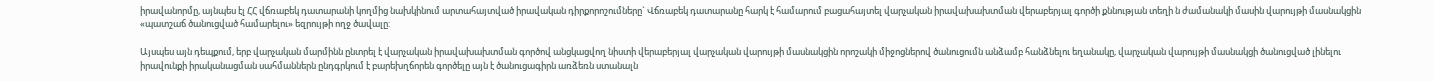իրավանորմը, այնպես էլ ՀՀ վճռաբեկ դատարանի կողմից նախկինում արտահայտված իրավական դիրքորոշումները` Վճռաբեկ դատարանը հարկ է համարում բացահայտել վարչական իրավախախտման վերաբերյալ գործի քննության տեղի ն ժամանակի մասին վարույթի մասնակցին «պատշաճ ծանուցված համարելու» եզրույթի ողջ ծավալը:

Այսպես այն դեպքում, երբ վարչական մարմինն ընտրել է վարչական իրավախախտման գործով անցկացվող նիստի վերաբերյալ վարչական վարույթի մասնակցին որոշակի միջոցներով ծանուցումն անձամբ հանձնելու եղանակը, վարչական վարույթի մասնակցի ծանուցված լինելու իրավունքի իրականացման սահմաններն ընդգրկում է բարեխղճորեն գործելը այն է ծանուցագիրն առձեռն ստանալն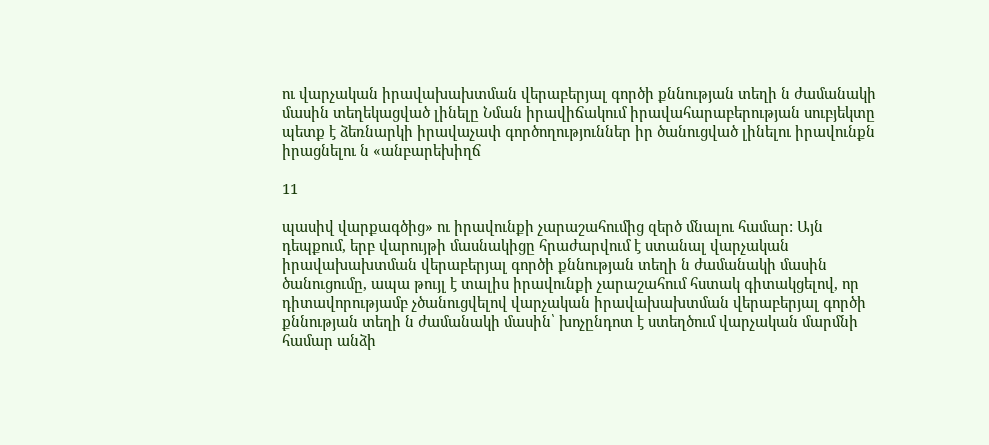ու վարչական իրավախախտման վերաբերյալ գործի քննության տեղի ն ժամանակի մասին տեղեկացված լինելը Նման իրավիճակում իրավահարաբերության սուբյեկտը պետք է ձեռնարկի իրավաչափ գործողություններ իր ծանուցված լինելու իրավունքն իրացնելու ն «անբարեխիղճ

11

պասիվ վարքագծից» ու իրավունքի չարաշահումից զերծ մնալու համար: Այն դեպքում, երբ վարույթի մասնակիցը հրաժարվում է ստանալ վարչական իրավախախտման վերաբերյալ գործի քննության տեղի ն ժամանակի մասին ծանուցումը, ապա թույլ է տալիս իրավունքի չարաշահում հստակ գիտակցելով, որ դիտավորությամբ չծանուցվելով վարչական իրավախախտման վերաբերյալ գործի քննության տեղի ն ժամանակի մասին՝ խոչընդոտ է ստեղծում վարչական մարմնի համար անձի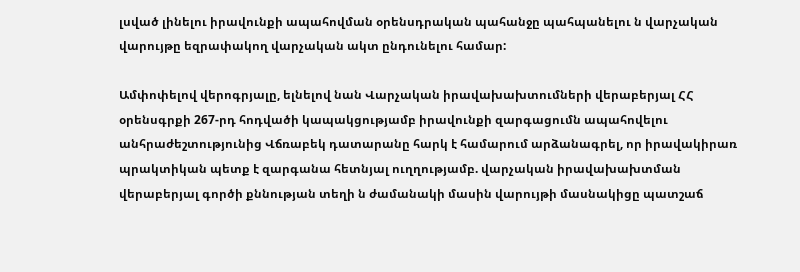լսված լինելու իրավունքի ապահովման օրենսդրական պահանջը պահպանելու ն վարչական վարույթը եզրափակող վարչական ակտ ընդունելու համար:

Ամփոփելով վերոգրյալը, ելնելով նան Վարչական իրավախախտումների վերաբերյալ ՀՀ օրենսգրքի 267-րդ հոդվածի կապակցությամբ իրավունքի զարգացումն ապահովելու անհրաժեշտությունից Վճռաբեկ դատարանը հարկ է համարում արձանագրել, որ իրավակիրառ պրակտիկան պետք է զարգանա հետնյալ ուղղությամբ. վարչական իրավախախտման վերաբերյալ գործի քննության տեղի ն ժամանակի մասին վարույթի մասնակիցը պատշաճ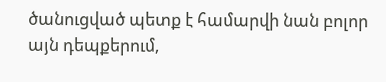ծանուցված պետք է համարվի նան բոլոր այն դեպքերում,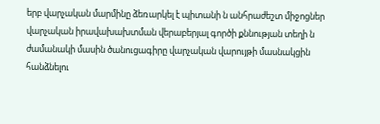երբ վարչական մարմինը ձեռարկել է պիտանի ն անհրաժեշտ միջոցներ վարչական իրավախախտման վերաբերյալ գործի քննության տեղի ն ժամանակի մասին ծանուցագիրը վարչական վարույթի մասնակցին հանձնելու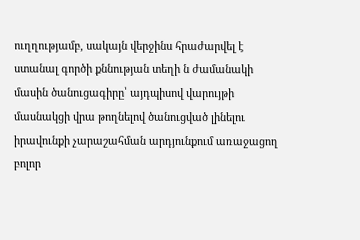ուղղությամբ, սակայն վերջինս հրաժարվել է ստանալ գործի քննության տեղի ն ժամանակի մասին ծանուցագիրը՝ այդպիսով վարույթի մասնակցի վրա թողնելով ծանուցված լինելու իրավունքի չարաշահման արդյունքում առաջացող բոլոր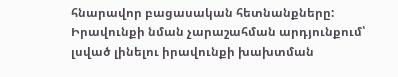հնարավոր բացասական հետնանքները: Իրավունքի նման չարաշահման արդյունքում՝ լսված լինելու իրավունքի խախտման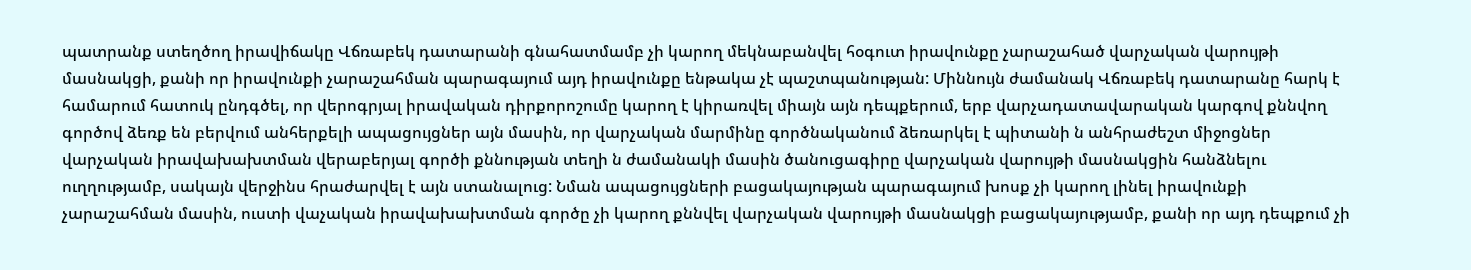պատրանք ստեղծող իրավիճակը Վճռաբեկ դատարանի գնահատմամբ չի կարող մեկնաբանվել հօգուտ իրավունքը չարաշահած վարչական վարույթի մասնակցի, քանի որ իրավունքի չարաշահման պարագայում այդ իրավունքը ենթակա չէ պաշտպանության: Միննույն ժամանակ Վճռաբեկ դատարանը հարկ է համարում հատուկ ընդգծել, որ վերոգրյալ իրավական դիրքորոշումը կարող է կիրառվել միայն այն դեպքերում, երբ վարչադատավարական կարգով քննվող գործով ձեռք են բերվում անհերքելի ապացույցներ այն մասին, որ վարչական մարմինը գործնականում ձեռարկել է պիտանի ն անհրաժեշտ միջոցներ վարչական իրավախախտման վերաբերյալ գործի քննության տեղի ն ժամանակի մասին ծանուցագիրը վարչական վարույթի մասնակցին հանձնելու ուղղությամբ, սակայն վերջինս հրաժարվել է այն ստանալուց: Նման ապացույցների բացակայության պարագայում խոսք չի կարող լինել իրավունքի չարաշահման մասին, ուստի վաչական իրավախախտման գործը չի կարող քննվել վարչական վարույթի մասնակցի բացակայությամբ, քանի որ այդ դեպքում չի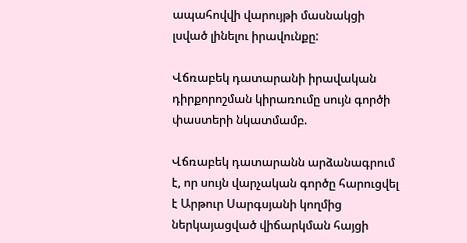ապահովվի վարույթի մասնակցի լսված լինելու իրավունքը:

Վճռաբեկ դատարանի իրավական դիրքորոշման կիրառումը սույն գործի փաստերի նկատմամբ.

Վճռաբեկ դատարանն արձանագրում է, որ սույն վարչական գործը հարուցվել է Արթուր Սարգսյանի կողմից ներկայացված վիճարկման հայցի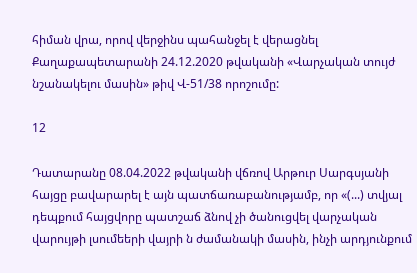հիման վրա, որով վերջինս պահանջել է վերացնել Քաղաքապետարանի 24.12.2020 թվականի «Վարչական տույժ նշանակելու մասին» թիվ Վ-51/38 որոշումը:

12

Դատարանը 08.04.2022 թվականի վճռով Արթուր Սարգսյանի հայցը բավարարել է այն պատճառաբանությամբ, որ «(...) տվյալ դեպքում հայցվորը պատշաճ ձնով չի ծանուցվել վարչական վարույթի լսումեերի վայրի ն ժամանակի մասին, ինչի արդյունքում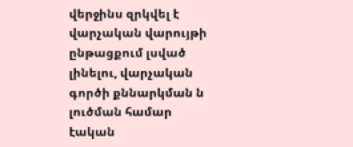վերջինս զրկվել է վարչական վարույթի ընթացքում լսված լինելու, վարչական գործի քննարկման ն լուծման համար էական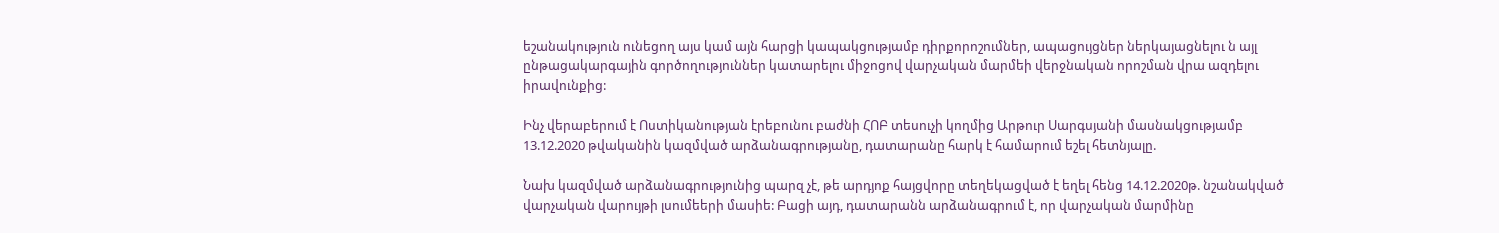եշանակություն ունեցող այս կամ այն հարցի կապակցությամբ դիրքորոշումներ, ապացույցներ ներկայացնելու ն այլ ընթացակարգային գործողություններ կատարելու միջոցով վարչական մարմեի վերջնական որոշման վրա ազդելու իրավունքից:

Ինչ վերաբերում է Ոստիկանության էրեբունու բաժնի ՀՈԲ տեսուչի կողմից Արթուր Սարգսյանի մասնակցությամբ 13.12.2020 թվականին կազմված արձանագրությանը, դատարանը հարկ է համարում եշել հետնյալը.

Նախ կազմված արձանագրությունից պարզ չէ, թե արդյոք հայցվորը տեղեկացված է եղել հենց 14.12.2020թ. նշանակված վարչական վարույթի լսումեերի մասիե: Բացի այդ, դատարանն արձանագրում է, որ վարչական մարմինը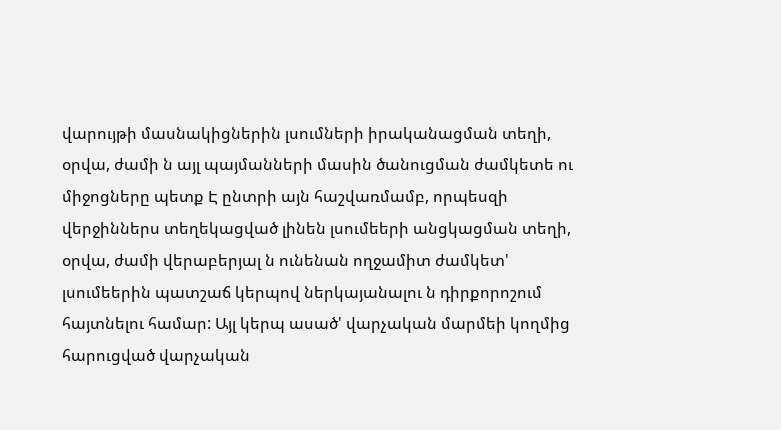վարույթի մասնակիցներին լսումների իրականացման տեղի, օրվա, ժամի ն այլ պայմանների մասին ծանուցման ժամկետե ու միջոցները պետք Է ընտրի այն հաշվառմամբ, որպեսզի վերջիններս տեղեկացված լինեն լսումեերի անցկացման տեղի, օրվա, ժամի վերաբերյալ ն ունենան ողջամիտ ժամկետ' լսումեերին պատշաճ կերպով ներկայանալու ն դիրքորոշում հայտնելու համար: Այլ կերպ ասած' վարչական մարմեի կողմից հարուցված վարչական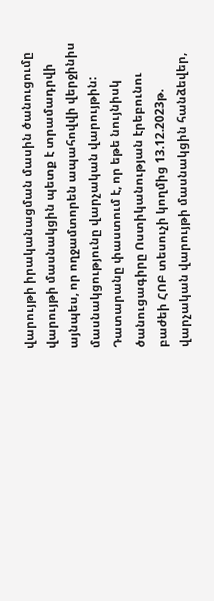վարույթի իրականացման մասին ծանուցումը վարույթի մասնակցին պետք է տրամադրվի այնպես, որ ողջամտորեն ապահովվի վերջինիս մասնակցությունը վարչական վարույթին: Դատարանը փաստում է, որ եթե նույնիսկ ծանուցագիրը Ոստիկանության էրեբունու բաժեի ՀՈԲ տեսուչի կողմից 13.12.2023թ. վարչական վարույթի մասնակցին հանձեվեր,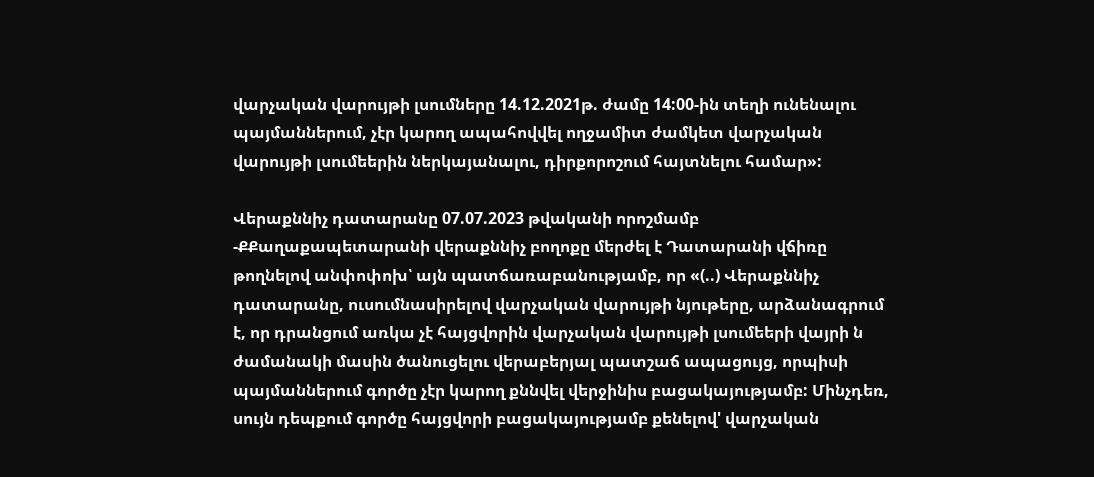վարչական վարույթի լսումները 14.12.2021թ. ժամը 14:00-ին տեղի ունենալու պայմաններում, չէր կարող ապահովվել ողջամիտ ժամկետ վարչական վարույթի լսումեերին ներկայանալու, դիրքորոշում հայտնելու համար»:

Վերաքննիչ դատարանը 07.07.2023 թվականի որոշմամբ -ՔՔաղաքապետարանի վերաքննիչ բողոքը մերժել է Դատարանի վճիռը թողնելով անփոփոխ՝ այն պատճառաբանությամբ, որ «(..) Վերաքննիչ դատարանը, ուսումնասիրելով վարչական վարույթի նյութերը, արձանագրում է, որ դրանցում առկա չէ հայցվորին վարչական վարույթի լսումեերի վայրի ն ժամանակի մասին ծանուցելու վերաբերյալ պատշաճ ապացույց, որպիսի պայմաններում գործը չէր կարող քննվել վերջինիս բացակայությամբ: Մինչդեռ, սույն դեպքում գործը հայցվորի բացակայությամբ քենելով' վարչական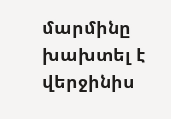մարմինը խախտել է վերջինիս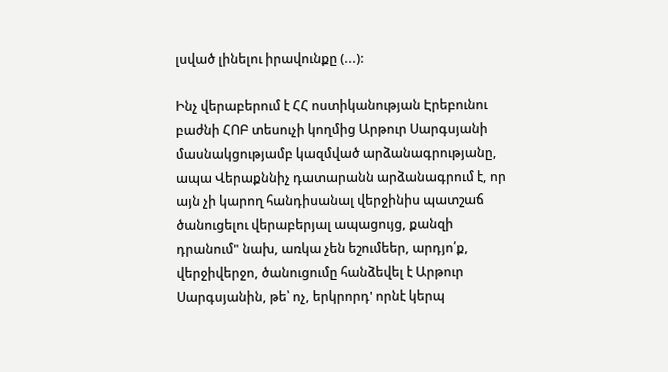լսված լինելու իրավունքը (...):

Ինչ վերաբերում է ՀՀ ոստիկանության Էրեբունու բաժնի ՀՈԲ տեսուչի կողմից Արթուր Սարգսյանի մասնակցությամբ կազմված արձանագրությանը, ապա Վերաքննիչ դատարանն արձանագրում է, որ այն չի կարող հանդիսանալ վերջինիս պատշաճ ծանուցելու վերաբերյալ ապացույց, քանզի դրանում" նախ, առկա չեն եշումեեր, արդյո՛ք, վերջիվերջո, ծանուցումը հանձեվել է Արթուր Սարգսյանին, թե՝ ոչ, երկրորդ' որնէ կերպ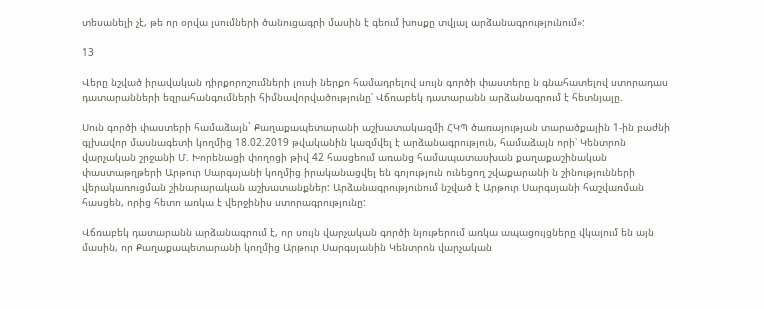տեսանելի չէ, թե որ օրվա լսումների ծանուցագրի մասին է գեում խոսքը տվյալ արձանագրությունում»:

13

Վերը նշված իրավական դիրքորոշումների լուսի ներքո համադրելով սույն գործի փաստերը ն գնահատելով ստորադաս դատարանների եզրահանգումների հիմնավորվածությունը՝ Վճռաբեկ դատարանն արձանագրում է հետնյալը.

Սուն գործի փաստերի համաձայն` Քաղաքապետարանի աշխատակազմի ՀԿՊ ծառայության տարածքային 1-ին բաժնի գլխավոր մասնագետի կողմից 18.02.2019 թվականին կազմվել է արձանագրություն, համաձայն որի՝ Կենտրոն վարչական շրջանի Մ. Խորենացի փողոցի թիվ 42 հասցեում առանց համապատասխան քաղաքաշինական փաստաթղթերի Արթուր Սարգսյանի կողմից իրականացվել են գոյություն ունեցող շվաքարանի ն շինությունների վերակառուցման շինարարական աշխատանքներ: Արձանագրությունում նշված է Արթուր Սարգսյանի հաշվառման հասցեն, որից հետո առկա է վերջինիս ստորագրությունը:

Վճռաբեկ դատարանն արձանագրում է, որ սույն վարչական գործի նյութերում առկա ապացույցները վկայում են այն մասին, որ Քաղաքապետարանի կողմից Արթուր Սարգսյանին Կենտրոն վարչական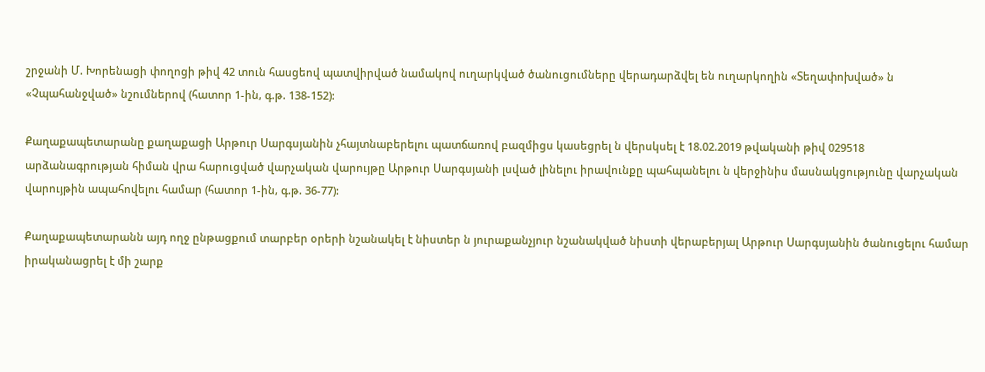շրջանի Մ. Խորենացի փողոցի թիվ 42 տուն հասցեով պատվիրված նամակով ուղարկված ծանուցումները վերադարձվել են ուղարկողին «Տեղափոխված» ն «Չպահանջված» նշումներով (հատոր 1-ին, գ.թ. 138-152):

Քաղաքապետարանը քաղաքացի Արթուր Սարգսյանին չհայտնաբերելու պատճառով բազմիցս կասեցրել ն վերսկսել է 18.02.2019 թվականի թիվ 029518 արձանագրության հիման վրա հարուցված վարչական վարույթը Արթուր Սարգսյանի լսված լինելու իրավունքը պահպանելու ն վերջինիս մասնակցությունը վարչական վարույթին ապահովելու համար (հատոր 1-ին, գ.թ. 36-77):

Քաղաքապետարանն այդ ողջ ընթացքում տարբեր օրերի նշանակել է նիստեր ն յուրաքանչյուր նշանակված նիստի վերաբերյալ Արթուր Սարգսյանին ծանուցելու համար իրականացրել է մի շարք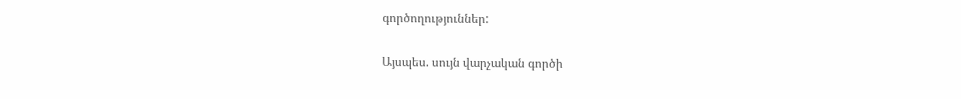գործողություններ:

Այսպես. սույն վարչական գործի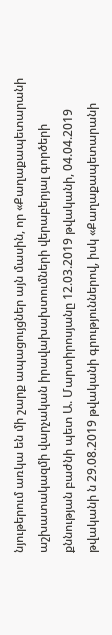նյութերում առկա են մի շարք ապացույցներ այն մասին, որ «Քաղաքապետարանի աշխատակազմի վարչական իրավախախտումների վերաբերյալ գործերի քննության բաժնի պետ Ա. Մարտիրոսյանը 12.03.2019 թվականի, 04.04.2019 թվականի ն 29.08.2019 թվականի գրություններով, իսկ «Քաղաքապետարանի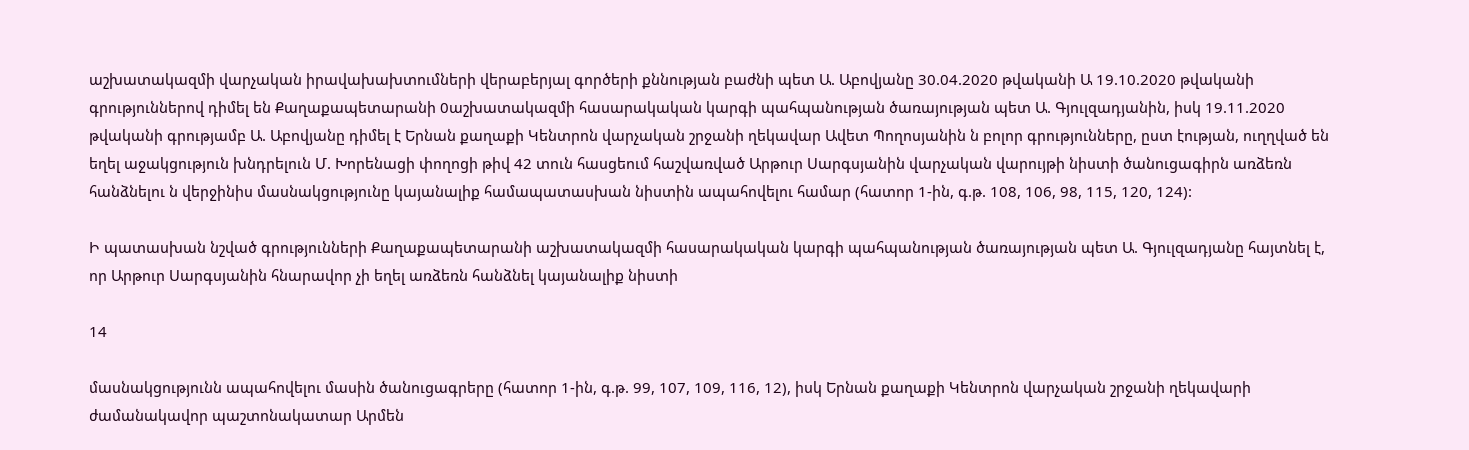աշխատակազմի վարչական իրավախախտումների վերաբերյալ գործերի քննության բաժնի պետ Ա. Աբովյանը 30.04.2020 թվականի Ա 19.10.2020 թվականի գրություններով դիմել են Քաղաքապետարանի 0աշխատակազմի հասարակական կարգի պահպանության ծառայության պետ Ա. Գյուլզադյանին, իսկ 19.11.2020 թվականի գրությամբ Ա. Աբովյանը դիմել է Երնան քաղաքի Կենտրոն վարչական շրջանի ղեկավար Ավետ Պողոսյանին ն բոլոր գրությունները, ըստ էության, ուղղված են եղել աջակցություն խնդրելուն Մ. Խորենացի փողոցի թիվ 42 տուն հասցեում հաշվառված Արթուր Սարգսյանին վարչական վարույթի նիստի ծանուցագիրն առձեռն հանձնելու ն վերջինիս մասնակցությունը կայանալիք համապատասխան նիստին ապահովելու համար (հատոր 1-ին, գ.թ. 108, 106, 98, 115, 120, 124):

Ի պատասխան նշված գրությունների Քաղաքապետարանի աշխատակազմի հասարակական կարգի պահպանության ծառայության պետ Ա. Գյուլզադյանը հայտնել է, որ Արթուր Սարգսյանին հնարավոր չի եղել առձեռն հանձնել կայանալիք նիստի

14

մասնակցությունն ապահովելու մասին ծանուցագրերը (հատոր 1-ին, գ.թ. 99, 107, 109, 116, 12), իսկ Երնան քաղաքի Կենտրոն վարչական շրջանի ղեկավարի ժամանակավոր պաշտոնակատար Արմեն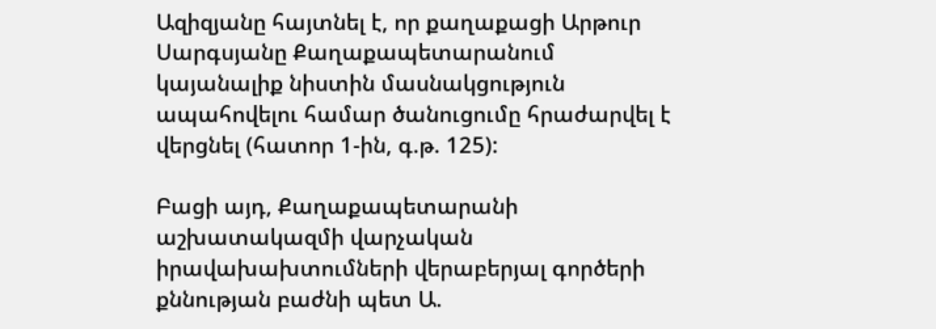Ազիզյանը հայտնել է, որ քաղաքացի Արթուր Սարգսյանը Քաղաքապետարանում կայանալիք նիստին մասնակցություն ապահովելու համար ծանուցումը հրաժարվել է վերցնել (հատոր 1-ին, գ.թ. 125):

Բացի այդ, Քաղաքապետարանի աշխատակազմի վարչական իրավախախտումների վերաբերյալ գործերի քննության բաժնի պետ Ա.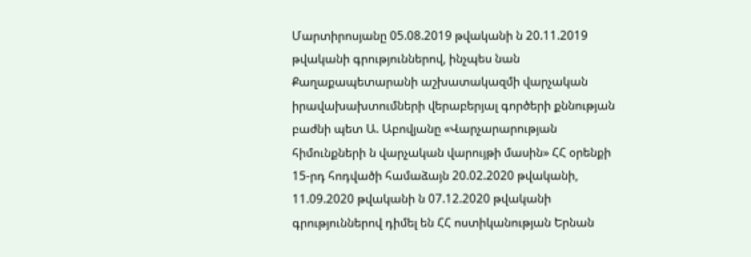Մարտիրոսյանը 05.08.2019 թվականի ն 20.11.2019 թվականի գրություններով, ինչպես նան Քաղաքապետարանի աշխատակազմի վարչական իրավախախտումների վերաբերյալ գործերի քննության բաժնի պետ Ա. Աբովյանը «Վարչարարության հիմունքների ն վարչական վարույթի մասին» ՀՀ օրենքի 15-րդ հոդվածի համաձայն 20.02.2020 թվականի, 11.09.2020 թվականի ն 07.12.2020 թվականի գրություններով դիմել են ՀՀ ոստիկանության Երնան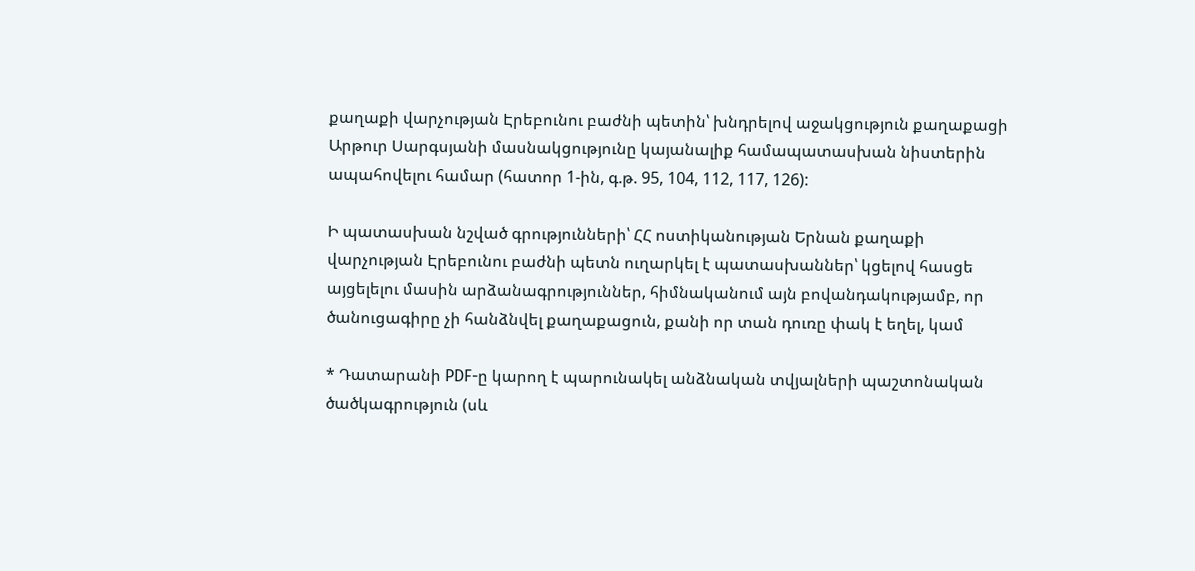քաղաքի վարչության Էրեբունու բաժնի պետին՝ խնդրելով աջակցություն քաղաքացի Արթուր Սարգսյանի մասնակցությունը կայանալիք համապատասխան նիստերին ապահովելու համար (հատոր 1-ին, գ.թ. 95, 104, 112, 117, 126):

Ի պատասխան նշված գրությունների՝ ՀՀ ոստիկանության Երնան քաղաքի վարչության Էրեբունու բաժնի պետն ուղարկել է պատասխաններ՝ կցելով հասցե այցելելու մասին արձանագրություններ, հիմնականում այն բովանդակությամբ, որ ծանուցագիրը չի հանձնվել քաղաքացուն, քանի որ տան դուռը փակ է եղել, կամ

* Դատարանի PDF-ը կարող է պարունակել անձնական տվյալների պաշտոնական ծածկագրություն (սև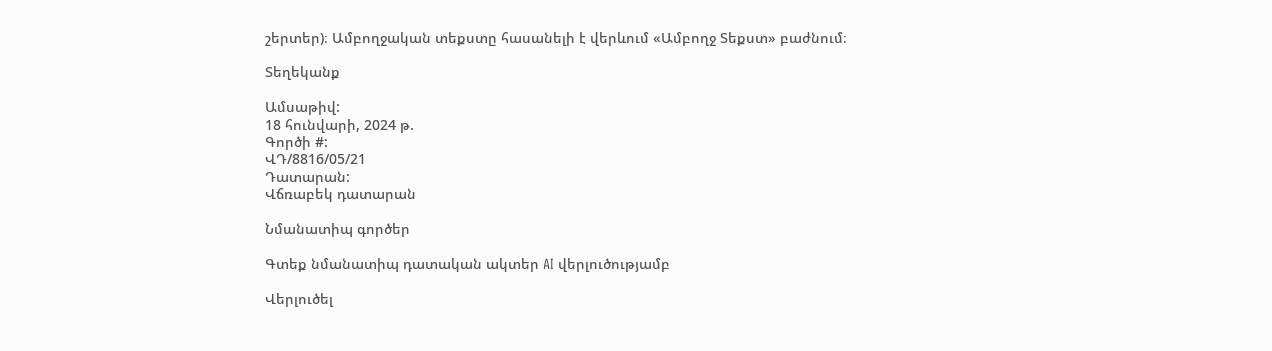շերտեր)։ Ամբողջական տեքստը հասանելի է վերևում «Ամբողջ Տեքստ» բաժնում։

Տեղեկանք

Ամսաթիվ:
18 հունվարի, 2024 թ.
Գործի #:
ՎԴ/8816/05/21
Դատարան:
Վճռաբեկ դատարան

Նմանատիպ գործեր

Գտեք նմանատիպ դատական ակտեր AI վերլուծությամբ

Վերլուծել